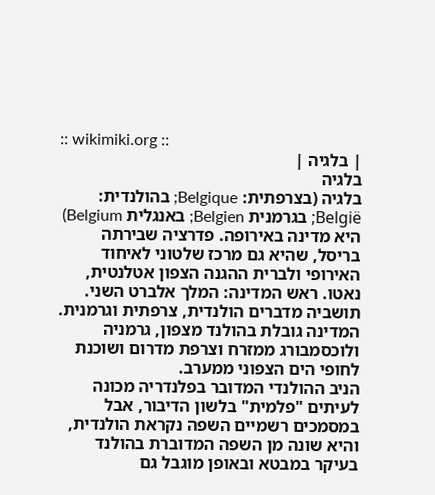:: wikimiki.org ::
| בלגיה |
בלגיה
בלגיה (בצרפתית: Belgique; בהולנדית: België; בגרמנית Belgien; באנגלית Belgium) היא מדינה באירופה. פדרציה שבירתה בריסל, שהיא גם מרכז שלטוני לאיחוד האירופי ולברית ההגנה הצפון אטלנטית, נאטו. ראש המדינה: המלך אלברט השני. תושביה מדברים הולנדית, צרפתית וגרמנית.
המדינה גובלת בהולנד מצפון, גרמניה ולוכסמבורג ממזרח וצרפת מדרום ושוכנת לחופי הים הצפוני ממערב.
הניב ההולנדי המדובר בפלנדריה מכונה לעיתים "פלמית" בלשון הדיבור, אבל במסמכים רשמיים השפה נקראת הולנדית, והיא שונה מן השפה המדוברת בהולנד בעיקר במבטא ובאופן מוגבל גם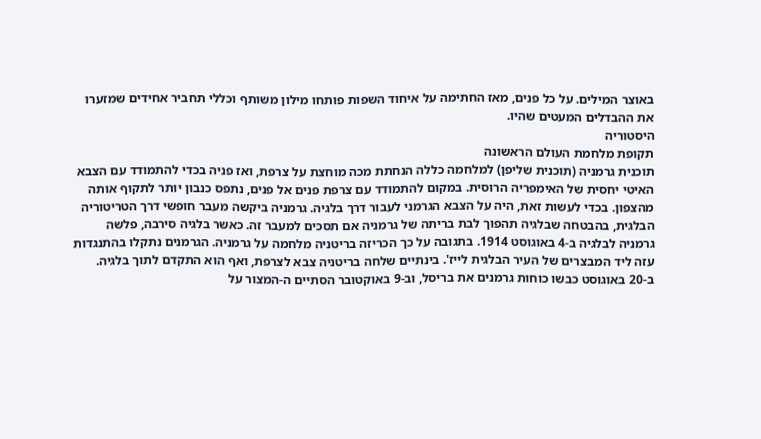באוצר המילים. על כל פנים, מאז החתימה על איחוד השפות פותחו מילון משותף וכללי תחביר אחידים שמזערו את ההבדלים המעטים שהיו.
היסטוריה
תקופת מלחמת העולם הראשונה
תוכנית גרמניה (תוכנית שליפן) למלחמה כללה הנחתת מכה מוחצת על צרפת, ואז פניה בכדי להתמודד עם הצבא האיטי יחסית של האימפריה הרוסית. במקום להתמודד עם צרפת פנים אל פנים, נתפס כנבון יותר לתקוף אותה מהצפון. בכדי לעשות זאת, היה על הצבא הגרמני לעבור דרך בלגיה. גרמניה ביקשה מעבר חופשי דרך הטריטוריה הבלגית, בהבטחה שבלגיה תהפוך לבת בריתה של גרמניה אם תסכים למעבר זה. כאשר בלגיה סירבה, פלשה גרמניה לבלגיה ב-4 באוגוסט 1914. בתגובה על כך הכריזה בריטניה מלחמה על גרמניה. הגרמנים נתקלו בהתנגדות עזה ליד המבצרים של העיר הבלגית לייז'. בינתיים שלחה בריטניה צבא לצרפת, ואף הוא התקדם לתוך בלגיה.
ב-20 באוגוסט כבשו כוחות גרמנים את בריסל, וב-9 באוקטובר הסתיים ה-המצור על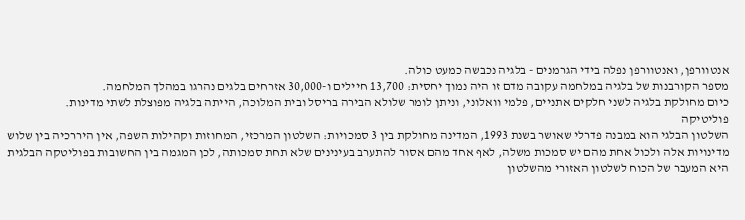אנטוורפן, ואנטוורפן נפלה בידי הגרמנים - בלגיה נכבשה כמעט כולה.
מספר הקורבנות של בלגיה במלחמה עקובה מדם זו היה נמוך יחסית: 13,700 חיילים ו-30,000 אזרחים בלגים נהרגו במהלך המלחמה.
כיום מחולקת בלגיה לשני חלקים אתניים, פלמי וואלוני, וניתן לומר שלולא הבירה בריסל ובית המלוכה, הייתה בלגיה מפוצלת לשתי מדינות.
פוליטיקה
השלטון הבלגי הוא במבנה פדרלי שאושר בשנת 1993, המדינה מחולקת בין 3 סמכויות: השלטון המרכזי, המחוזות וקהילות השפה, אין היררכיה בין שלוש מדינויות אלה ולכול אחת מהם יש סמכות משלה, לאף אחד מהם אסור להתערב בעינינים שלא תחת סמכותה, לכן המגמה בין החשובות בפוליטקה הבלגית היא המעבר של הכוח לשלטון האזורי מהשלטון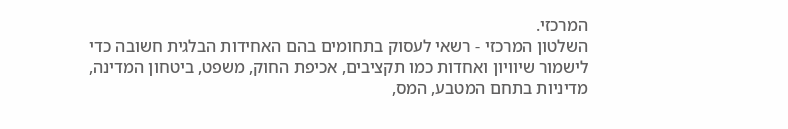המרכזי.
השלטון המרכזי - רשאי לעסוק בתחומים בהם האחידות הבלגית חשובה כדי לישמור שיוויון ואחדות כמו תקציבים, אכיפת החוק, משפט, ביטחון המדינה, מדיניות בתחם המטבע, המס,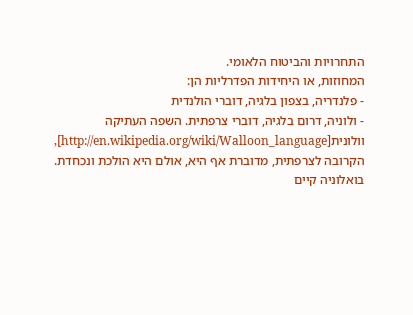התחרויות והביטוח הלאומי.
המחוזות, או היחידות הפדרליות הן:
- פלנדריה, בצפון בלגיה, דוברי הולנדית
- ולוניה, דרום בלגיה, דוברי צרפתית. השפה העתיקה וולונית[http://en.wikipedia.org/wiki/Walloon_language], הקרובה לצרפתית, מדוברת אף היא, אולם היא הולכת ונכחדת. בואלוניה קיים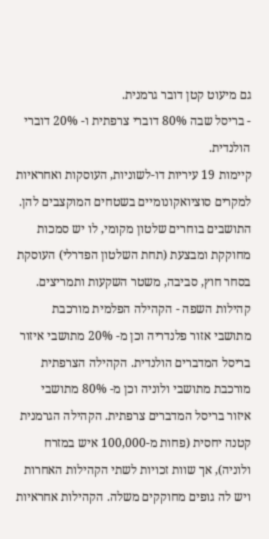גם מיעוט קטן דובר גרמנית.
- בריסל שבה 80% דוברי צרפתית ו- 20% דוברי הולנדית.
קיימות 19 עיריות דו-לשוניות, העוסקות ואחראיות למקרים סוציואקונומיים בשטחים המוקצבים להן. התושבים בוחרים שלטון מקומי, לו יש סמכות מחוקקת ומבצעת (תחת השלטון הפדרלי) העוסקת בסחר חוץ, סביבה, משטר השקעות ותמריצים.
קהילות השפה - הקהילה הפלמית מורכבת מתושבי אזור פלנדריה וכן מ- 20% מתושבי איזור בריסל המדברים הולנדית. הקהילה הצרפתית מורכבת מתושבי ולוניה וכן מ- 80% מתושבי איזור בריסל המדברים צרפתית. הקהילה הגרמנית קטנה יחסית (פחות מ-100,000 איש במזרח ולוניה), אך שוות זכויות לשתי הקהילות האחרות ויש לה גופים מחוקקים משלה. הקהילות אחראיות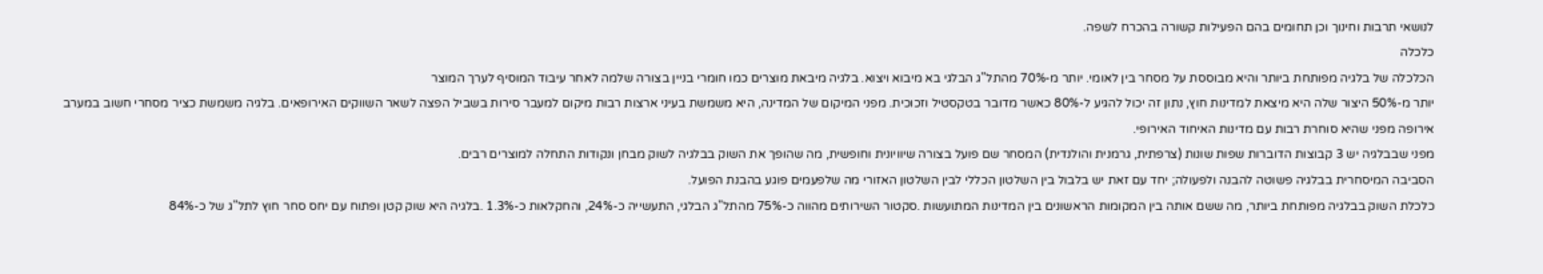לנושאי תרבות וחינוך וכן תחומים בהם הפעילות קשורה בהכרח לשפה.
כלכלה
הכלכלה של בלגיה מפותחת ביותר והיא מבוססת על מסחר בין לאומי. יותר מ-70% מהתל"ג הבלגי בא מיבוא ויצוא. בלגיה מיבאת מוצרים כמו חומרי בניין בצורה שלמה לאחר עיבוד המוסיף לערך המוצר
יותר מ-50% היצור שלה היא מיצאת למדינות חוץ, נתון זה יכול להגיע ל-80% כאשר מדובר בטקסטיל וזכוכית. מפני המיקום של המדינה, היא משמשת בעיני ארצות רבות מיקום למעבר סירות בשביל הפצה לשאר השווקים האירופאים. בלגיה משמשת כציר מסחרי חשוב במערב אירופה מפני שהיא סוחרת רבות עם מדינות האיחוד האירופי.
מפני שבבלגיה יש 3 קבוצות הדוברות שפות שונות (צרפתית, גרמנית והולנדית) המסחר שם פועל בצורה שיוויונית וחופשית, מה שהופך את השוק בבלגיה לשוק מבחן ונקודות התחלה למוצרים רבים.
הסביבה המיסחרית בבלגיה פשוטה להבנה ולפעולה; יחד עם זאת יש בלבול בין השלטון הכללי לבין השלטון האזורי מה שלפעמים פוגע בהבנת הפועל.
כלכלת השוק בבלגיה מפותחת ביותר, מה ששם אותה בין המקומות הראשונים בין המדינות המתועשות .סקטור השירותים מהווה כ-75% מהתל"ג הבלגי, התעשייה כ-24%, והחקלאות כ-1.3% .בלגיה היא שוק קטן ופתוח עם יחס סחר חוץ לתל"ג של כ-84%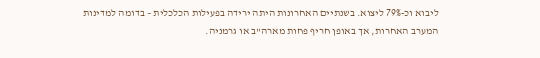ליבוא וכ-79% ליצוא. בשנתיים האחרונות היתה ירידה בפעילות הכלכלית – בדומה למדינות המערב האחרות, אך באופן חריף פחות מארה"ב או גרמניה.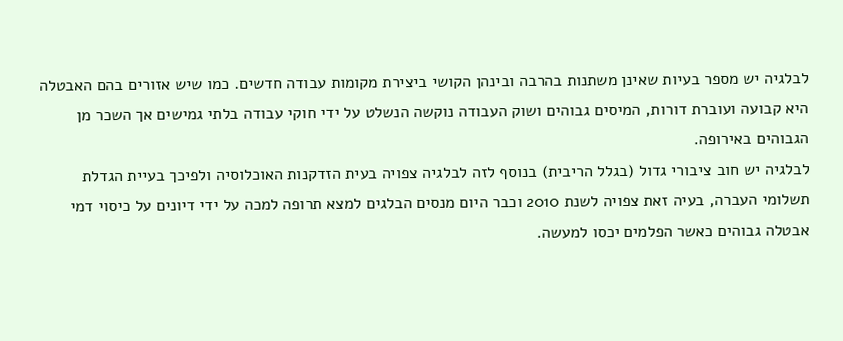לבלגיה יש מספר בעיות שאינן משתנות בהרבה ובינהן הקושי ביצירת מקומות עבודה חדשים. כמו שיש אזורים בהם האבטלה היא קבועה ועוברת דורות, המיסים גבוהים ושוק העבודה נוקשה הנשלט על ידי חוקי עבודה בלתי גמישים אך השכר מן הגבוהים באירופה.
לבלגיה יש חוב ציבורי גדול (בגלל הריבית) בנוסף לזה לבלגיה צפויה בעית הזדקנות האוכלוסיה ולפיכך בעיית הגדלת תשלומי העברה, בעיה זאת צפויה לשנת 2010 וכבר היום מנסים הבלגים למצא תרופה למכה על ידי דיונים על כיסוי דמי אבטלה גבוהים כאשר הפלמים יכסו למעשה.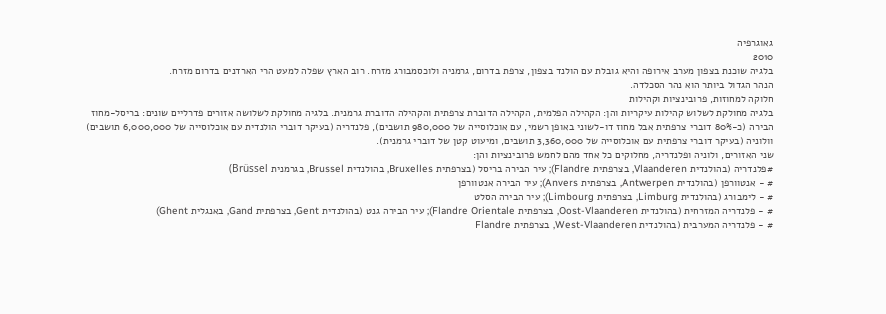גאוגרפיה
2010
בלגיה שוכנת בצפון מערב אירופה והיא גובלת עם הולנד בצפון, צרפת בדרום, גרמניה ולוכסמבורג מזרח. רוב הארץ שפלה למעט הרי הארדנים בדרום מזרח.
הנהר הגדול ביותר הוא נהר הסכלדה.
חלוקה למחוזות, פרובינציות וקהילות
בלגיה מחולקת לשלוש קהילות עיקריות והן: הקהילה הפלמית, הקהילה הדוברת צרפתית והקהילה הדוברת גרמנית. בלגיה מחולקת לשלושה אזורים פדרליים שונים: בריסל-מחוז הבירה (כ-80% דוברי צרפתית אבל מחוז דו-לשוני באופן רשמי, עם אוכלוסייה של 980,000 תושבים), פלנדריה (בעיקר דוברי הולנדית עם אוכלוסייה של 6,000,000 תושבים) וולוניה (בעיקר דוברי צרפתית עם אוכלוסייה של 3,360,000 תושבים, ומיעוט קטן של דוברי גרמנית).
שני האזורים, ולוניה ופלנדריה, מחלוקים כל אחד מהם לחמש פרובינציות והן:
#פלנדריה (בהולנדית Vlaanderen, בצרפתית Flandre); עיר הבירה בריסל (בצרפתית Bruxelles, בהולנדית Brussel, בגרמנית Brüssel)
# - אנטוורפן (בהולנדית Antwerpen, בצרפתית Anvers); עיר הבירה אנטוורפן
# - לימבורג (בהולנדית Limburg, בצרפתית Limbourg); עיר הבירה הסלט
# - פלנדריה המזרחית (בהולנדית Oost-Vlaanderen, בצרפתית Flandre Orientale); עיר הבירה גנט (בהולנדית Gent, בצרפתית Gand, באנגלית Ghent)
# - פלנדריה המערבית (בהולנדית West-Vlaanderen, בצרפתית Flandre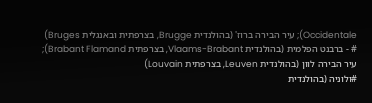Occidentale); עיר הבירה ברוז' (בהולנדית Brugge, בצרפתית ובאנגלית Bruges)
# - ברבנט הפלמית (בהולנדית Vlaams-Brabant, בצרפתית Brabant Flamand); עיר הבירה לוון (בהולנדית Leuven, בצרפתית Louvain)
#ולוניה (בהולנדית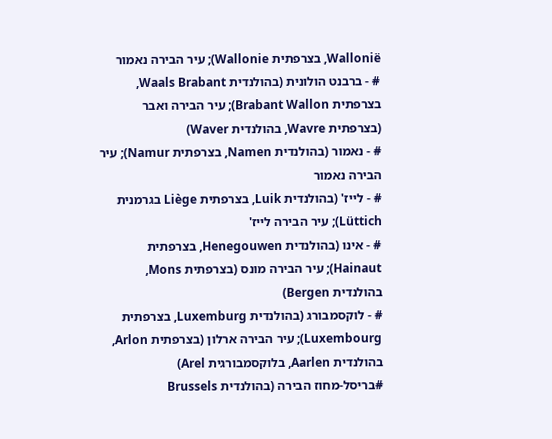Wallonië, בצרפתית Wallonie); עיר הבירה נאמור
# - ברבנט הולונית (בהולנדית Waals Brabant, בצרפתית Brabant Wallon); עיר הבירה ואבר (בצרפתית Wavre, בהולנדית Waver)
# - נאמור (בהולנדית Namen, בצרפתית Namur); עיר הבירה נאמור
# - לייז' (בהולנדית Luik, בצרפתית Liège בגרמנית Lüttich); עיר הבירה לייז'
# - אינו (בהולנדית Henegouwen, בצרפתית Hainaut); עיר הבירה מונס (בצרפתית Mons, בהולנדית Bergen)
# - לוקסמבורג (בהולנדית Luxemburg, בצרפתית Luxembourg); עיר הבירה ארלון (בצרפתית Arlon, בהולנדית Aarlen, בלוקסמבורגית Arel)
#בריסל-מחוז הבירה (בהולנדית Brussels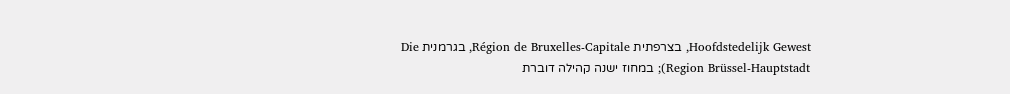Hoofdstedelijk Gewest, בצרפתית Région de Bruxelles-Capitale, בגרמנית Die Region Brüssel-Hauptstadt); במחוז ישנה קהילה דוברת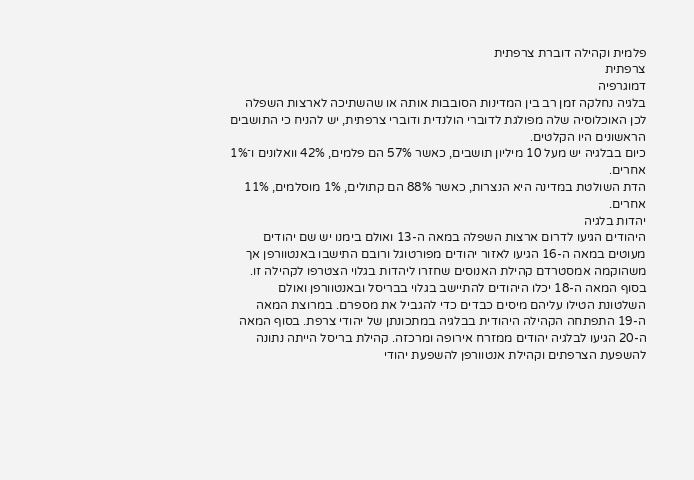פלמית וקהילה דוברת צרפתית
צרפתית
דמוגרפיה
בלגיה נחלקה זמן רב בין המדינות הסובבות אותה או שהשתיכה לארצות השפלה לכן האוכלוסיה שלה מפולגת לדוברי הולנדית ודוברי צרפתית, יש להניח כי התושבים הראשונים היו הקלטים.
כיום בבלגיה יש מעל 10 מיליון תושבים, כאשר 57% הם פלמים, 42% וואלונים ו־1% אחרים.
הדת השולטת במדינה היא הנצרות, כאשר 88% הם קתולים, 1% מוסלמים, 11% אחרים.
יהדות בלגיה
היהודים הגיעו לדרום ארצות השפלה במאה ה-13 ואולם בימנו יש שם יהודים מעוטים במאה ה-16 הגיעו לאזור יהודים מפורטוגל ורובם התישבו באנטוורפן אך משהוקמה אמסטרדם קהילת האנוסים שחזרו ליהדות בגלוי הצטרפו לקהילה זו.
בסוף המאה ה-18 יכלו היהודים להתיישב בגלוי בבריסל ובאנטוורפן ואולם השלטונת הטילו עליהם מיסים כבדים כדי להגביל את מספרם. במרוצת המאה ה-19 התפתחה הקהילה היהודית בבלגיה במתכונתן של יהודי צרפת. בסוף המאה ה-20 הגיעו לבלגיה יהודים ממזרח אירופה ומרכזה. קהילת בריסל הייתה נתונה להשפעת הצרפתים וקהילת אנטוורפן להשפעת יהודי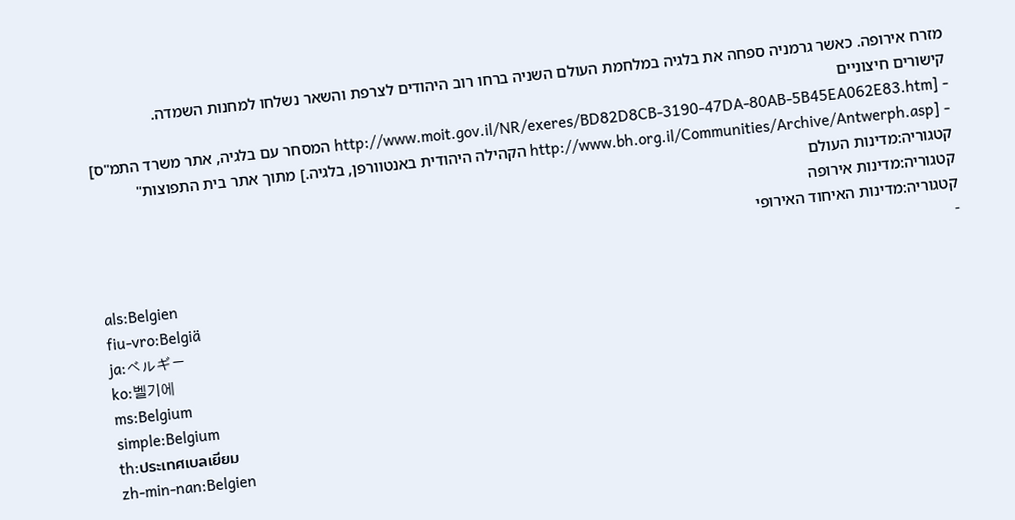מזרח אירופה. כאשר גרמניה ספחה את בלגיה במלחמת העולם השניה ברחו רוב היהודים לצרפת והשאר נשלחו למחנות השמדה.
קישורים חיצוניים
- [http://www.moit.gov.il/NR/exeres/BD82D8CB-3190-47DA-80AB-5B45EA062E83.htm המסחר עם בלגיה, אתר משרד התמ"ס]
- [http://www.bh.org.il/Communities/Archive/Antwerph.asp הקהילה היהודית באנטוורפן, בלגיה.] מתוך אתר בית התפוצות"
קטגוריה:מדינות העולם
קטגוריה:מדינות אירופה
קטגוריה:מדינות האיחוד האירופי
-
als:Belgien
fiu-vro:Belgiä
ja:ベルギー
ko:벨기에
ms:Belgium
simple:Belgium
th:ประเทศเบลเยียม
zh-min-nan:Belgien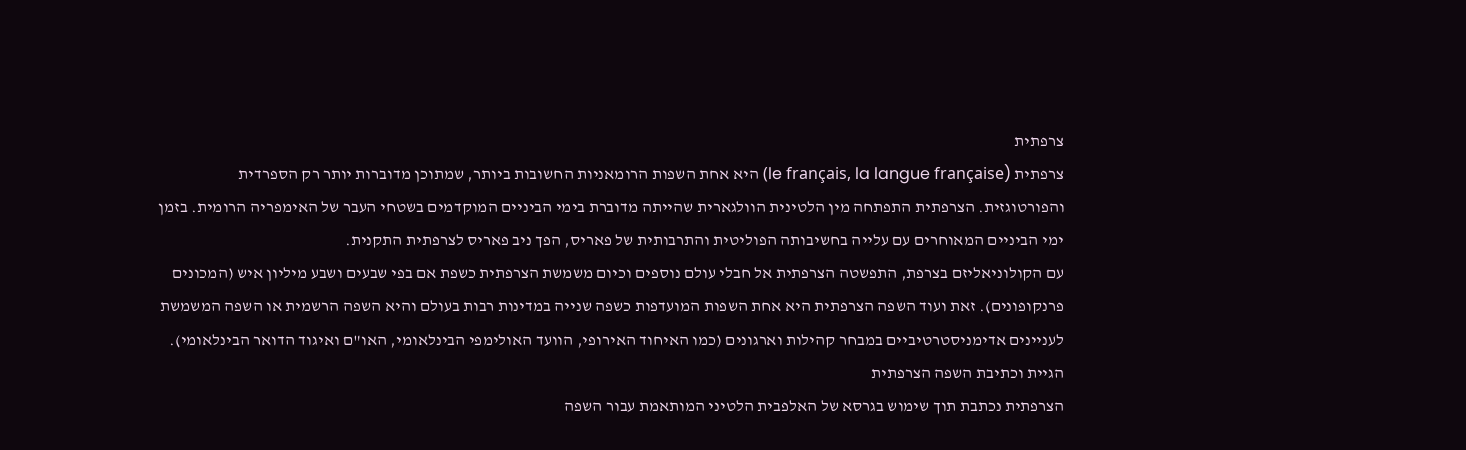צרפתית
צרפתית (le français, la langue française) היא אחת השפות הרומאניות החשובות ביותר, שמתוכן מדוברות יותר רק הספרדית והפורטוגזית. הצרפתית התפתחה מין הלטינית הוולגארית שהייתה מדוברת בימי הביניים המוקדמים בשטחי העבר של האימפריה הרומית. בזמן ימי הביניים המאוחרים עם עלייה בחשיבותה הפוליטית והתרבותית של פאריס, הפך ניב פאריס לצרפתית התקנית.
עם הקולוניאליזם בצרפת, התפשטה הצרפתית אל חבלי עולם נוספים וכיום משמשת הצרפתית כשפת אם בפי שבעים ושבע מיליון איש (המכונים פרנקופונים). זאת ועוד השפה הצרפתית היא אחת השפות המועדפות כשפה שנייה במדינות רבות בעולם והיא השפה הרשמית או השפה המשמשת לעניינים אדימניסטרטיביים במבחר קהילות וארגונים (כמו האיחוד האירופי, הוועד האולימפי הבינלאומי, האו"ם ואיגוד הדואר הבינלאומי).
הגיית וכתיבת השפה הצרפתית
הצרפתית נכתבת תוך שימוש בגרסא של האלפבית הלטיני המותאמת עבור השפה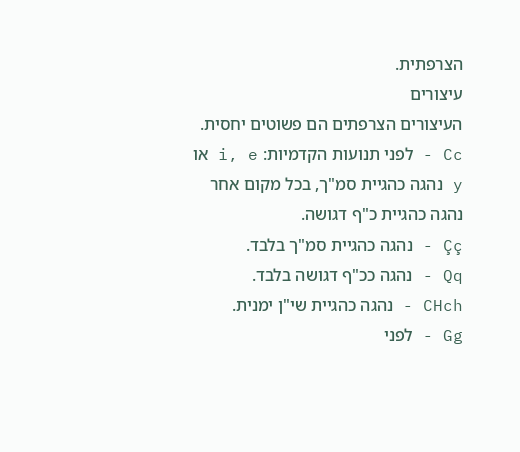הצרפתית.
עיצורים
העיצורים הצרפתים הם פשוטים יחסית.
Cc - לפני תנועות הקדמיות: i, e או y נהגה כהגיית סמ"ך, בכל מקום אחר נהגה כהגיית כ"ף דגושה.
Çç - נהגה כהגיית סמ"ך בלבד.
Qq - נהגה ככ"ף דגושה בלבד.
CHch - נהגה כהגיית שי"ן ימנית.
Gg - לפני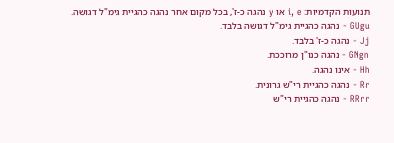תנועות הקדמיות: i, e או y נהגה כ-ז', בכל מקום אחר נהגה כהגיית גימ"ל דגושה.
GUgu - נהגה כהגיית גימ"ל דגושה בלבד.
Jj - נהגה כ-ז' בלבד.
GNgn - נהגה כנו"ן מרוככת.
Hh - אינו נהגה.
Rr - נהגה כהגיית רי"ש גרונית.
RRrr - נהגה כהגיית רי"ש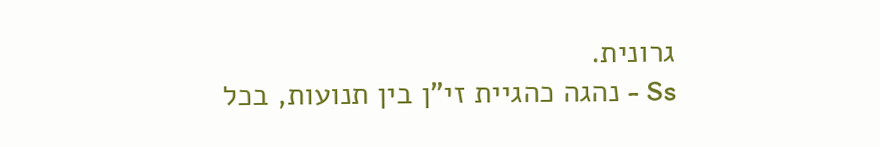גרונית.
Ss - נהגה כהגיית זי"ן בין תנועות, בכל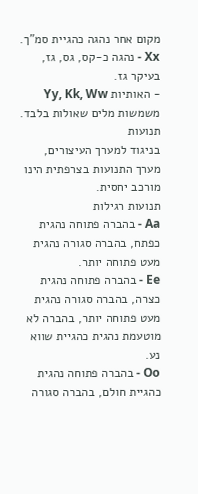מקום אחר נהגה כהגיית סמ"ך.
Xx - נהגה כ-קס, גס, גז, בעיקר גז.
- האותיות Yy, Kk, Ww משמשות מלים שאולות בלבד.
תנועות
בניגוד למערך העיצורים, מערך התנועות בצרפתית הינו מורכב יחסית.
תנועות רגילות
Aa - בהברה פתוחה נהגית כפתח, בהברה סגורה נהגית מעט פתוחה יותר.
Ee - בהברה פתוחה נהגית כצרה, בהברה סגורה נהגית מעט פתוחה יותר, בהברה לא מוטעמת נהגית כהגיית שווא נע.
Oo - בהברה פתוחה נהגית כהגיית חולם, בהברה סגורה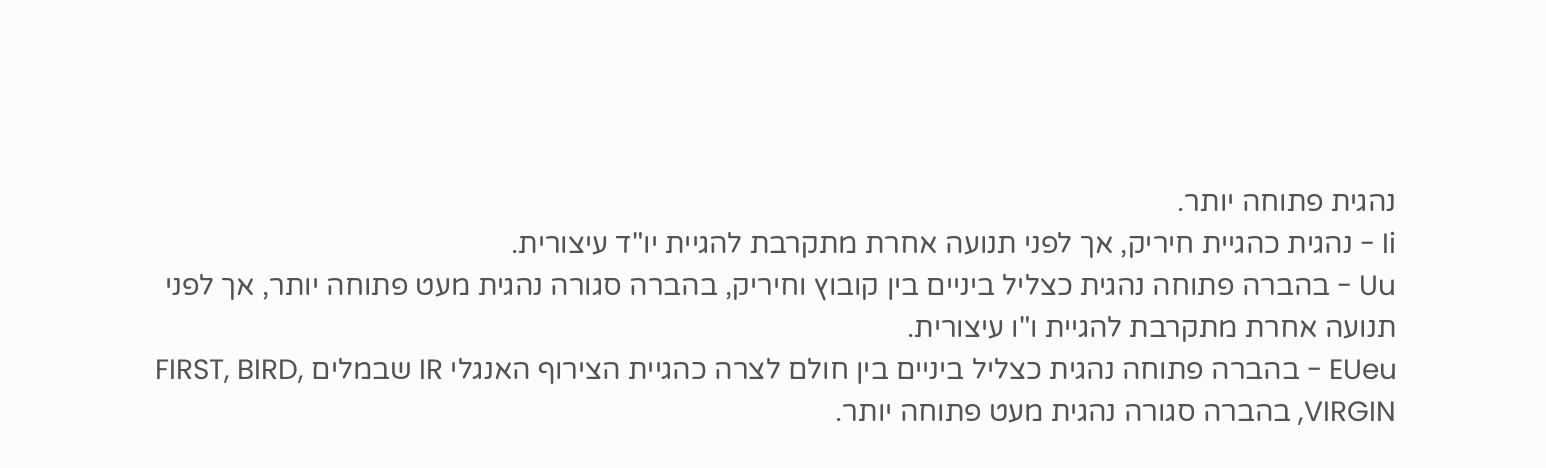נהגית פתוחה יותר.
Ii - נהגית כהגיית חיריק, אך לפני תנועה אחרת מתקרבת להגיית יו"ד עיצורית.
Uu - בהברה פתוחה נהגית כצליל ביניים בין קובוץ וחיריק, בהברה סגורה נהגית מעט פתוחה יותר, אך לפני תנועה אחרת מתקרבת להגיית ו"ו עיצורית.
EUeu - בהברה פתוחה נהגית כצליל ביניים בין חולם לצרה כהגיית הצירוף האנגלי IR שבמלים FIRST, BIRD, VIRGIN, בהברה סגורה נהגית מעט פתוחה יותר.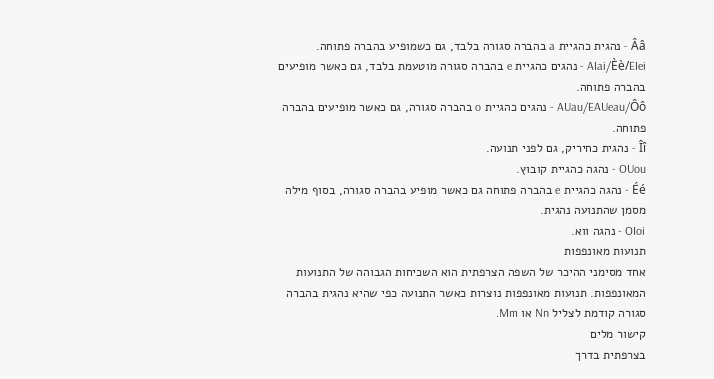Ââ - נהגית כהגיית a בהברה סגורה בלבד, גם כשמופיע בהברה פתוחה.
AIai/Èè/EIei - נהגים כהגיית e בהברה סגורה מוטעמת בלבד, גם כאשר מופיעים בהברה פתוחה.
AUau/EAUeau/Ôô - נהגים כהגיית o בהברה סגורה, גם כאשר מופיעים בהברה פתוחה.
Îî - נהגית כחיריק, גם לפני תנועה.
OUou - נהגה כהגיית קובוץ.
Éé - נהגה כהגיית e בהברה פתוחה גם כאשר מופיע בהברה סגורה, בסוף מילה מסמן שהתנועה נהגית.
OIoi - נהגה ווא.
תנועות מאונפפות
אחד מסימני ההיכר של השפה הצרפתית הוא השכיחות הגבוהה של התנועות המאונפפות. תנועות מאונפפות נוצרות כאשר התנועה כפי שהיא נהגית בהברה סגורה קודמת לצליל Nn או Mm.
קישור מלים
בצרפתית בדרך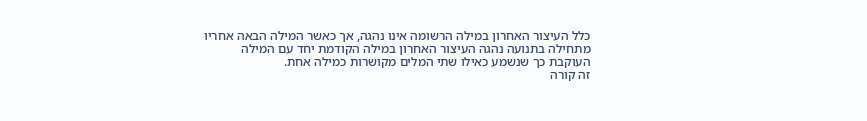כלל העיצור האחרון במילה הרשומה אינו נהגה, אך כאשר המילה הבאה אחריו מתחילה בתנועה נהגה העיצור האחרון במילה הקודמת יחד עם המילה העוקבת כך שנשמע כאילו שתי המלים מקושרות כמילה אחת.
זה קורה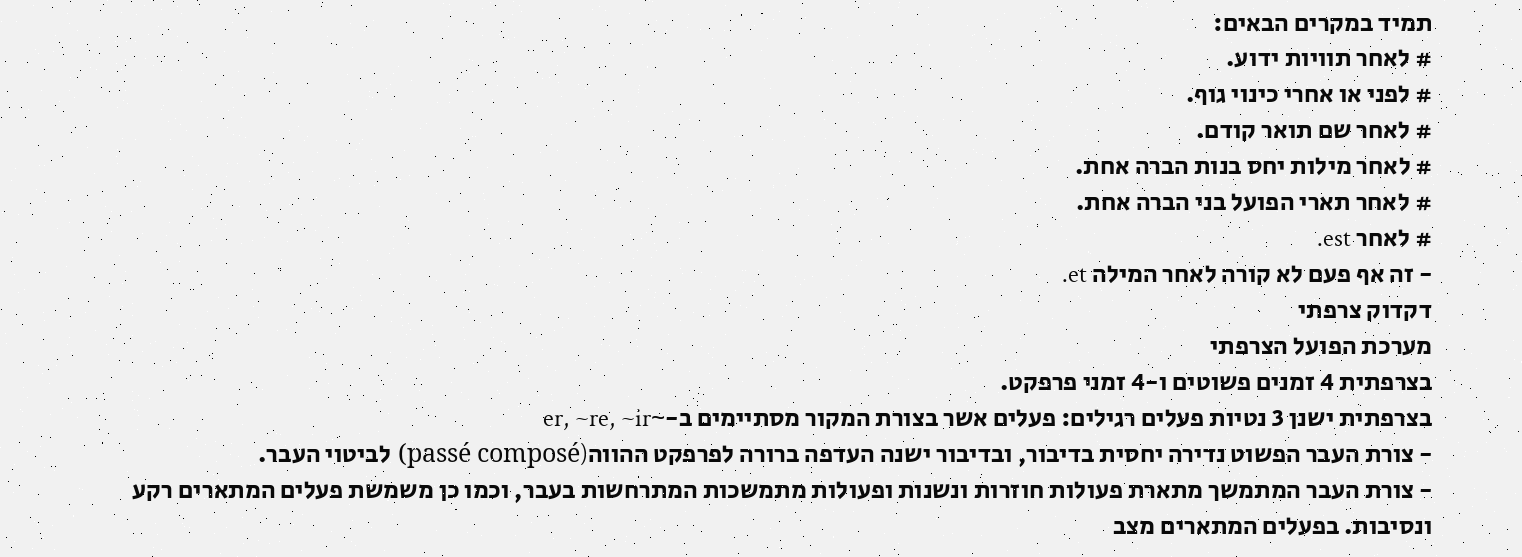תמיד במקרים הבאים:
# לאחר תוויות ידוע.
# לפני או אחרי כינוי גוף.
# לאחר שם תואר קודם.
# לאחר מילות יחס בנות הברה אחת.
# לאחר תארי הפועל בני הברה אחת.
# לאחר est.
- זה אף פעם לא קורה לאחר המילה et.
דקדוק צרפתי
מערכת הפועל הצרפתי
בצרפתית 4 זמנים פשוטים ו-4 זמני פרפקט.
בצרפתית ישנן 3 נטיות פעלים רגילים: פעלים אשר בצורת המקור מסתיימים ב-~er, ~re, ~ir
- צורת העבר הפשוט נדירה יחסית בדיבור, ובדיבור ישנה העדפה ברורה לפרפקט ההווה(passé composé) לביטוי העבר.
- צורת העבר המתמשך מתארת פעולות חוזרות ונשנות ופעולות מתמשכות המתרחשות בעבר, וכמו כן משמשת פעלים המתארים רקע ונסיבות. בפעלים המתארים מצב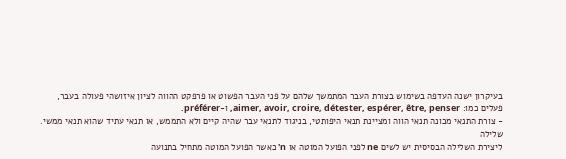בעיקרון ישנה העדפה בשימוש בצורת העבר המתמשך שלהם על פני העבר הפשוט או פרפקט ההווה לציון איזושהי פעולה בעבר, פעלים כמו: aimer, avoir, croire, détester, espérer, être, penser, ו-préférer.
- צורת התנאי מכונה תנאי הווה ומציינת תנאי היפותטי, בניגוד לתנאי עבר שהיה קיים ולא התממש, או תנאי עתיד שהוא תנאי ממשי.
שלילה
ליצירת השלילה הבסיסית יש לשים ne לפני הפועל המוטה או n' כאשר הפועל המוטה מתחיל בתנועה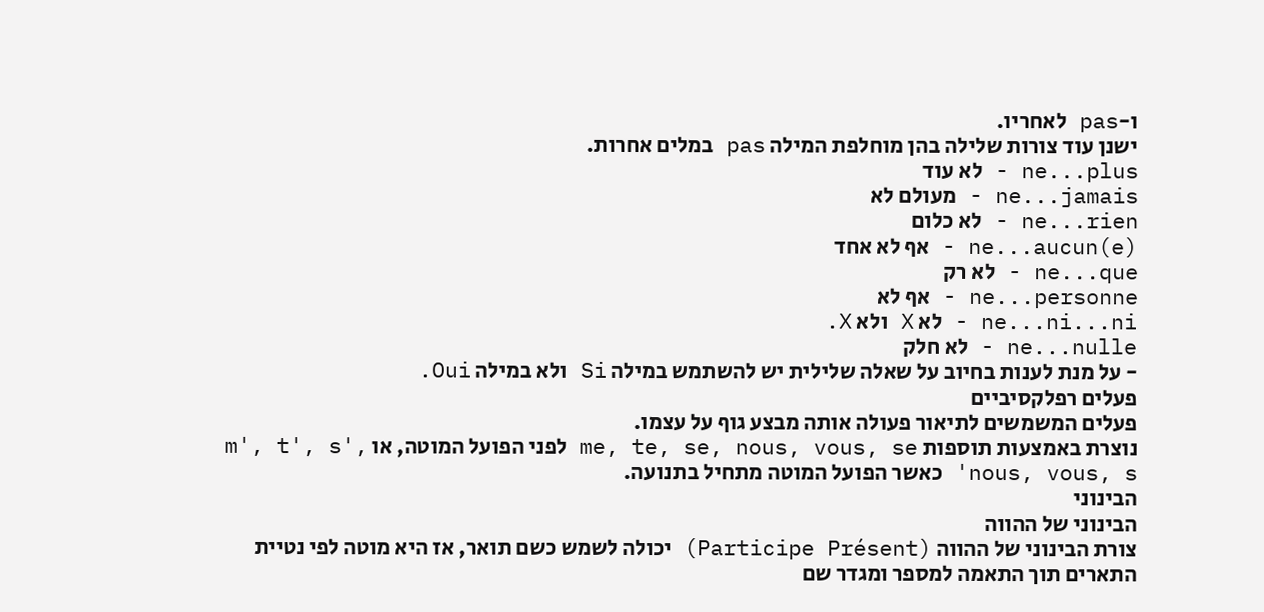ו-pas לאחריו.
ישנן עוד צורות שלילה בהן מוחלפת המילה pas במלים אחרות.
ne...plus - לא עוד
ne...jamais - מעולם לא
ne...rien - לא כלום
ne...aucun(e) - אף לא אחד
ne...que - לא רק
ne...personne - אף לא
ne...ni...ni - לא X ולא X.
ne...nulle - לא חלק
- על מנת לענות בחיוב על שאלה שלילית יש להשתמש במילה Si ולא במילה Oui.
פעלים רפלקסיביים
פעלים המשמשים לתיאור פעולה אותה מבצע גוף על עצמו.
נוצרת באמצעות תוספות me, te, se, nous, vous, se לפני הפועל המוטה, או m', t', s', nous, vous, s' כאשר הפועל המוטה מתחיל בתנועה.
הבינוני
הבינוני של ההווה
צורת הבינוני של ההווה (Participe Présent) יכולה לשמש כשם תואר, אז היא מוטה לפי נטיית התארים תוך התאמה למספר ומגדר שם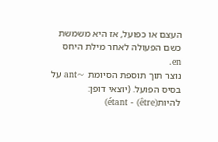העצם או כפועל, אז היא משמשת כשם הפעולה לאחר מילת היחס en.
נוצר תוך תוספת הסיומת ~ant על בסיס הפועל. (יוצאי דופן: להיות(être) - étant)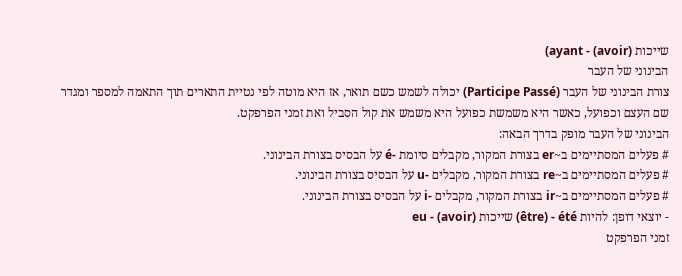שייכות (avoir) - ayant)
הבינוני של העבר
צורת הבינוני של העבר (Participe Passé) יכולה לשמש כשם תואר, אז היא מוטה לפי נטיית התארים תוך התאמה למספר ומגדר שם העצם וכפועל, כאשר היא משמשת כפועל היא משמש את קול הסביל ואת זמני הפרפקט.
הבינוני של העבר מופק בדרך הבאה:
# פעלים המסתיימים ב~er בצורת המקור, מקבלים סיומת -é על הבסיס בצורת הבינוני.
# פעלים המסתיימים ב~re בצורת המקור, מקבלים -u על הבסיס בצורת הבינוני.
# פעלים המסתיימים ב~ir בצורת המקור, מקבלים -i על הבסיס בצורת הבינוני.
- יוצאי דופן: להיות être) - été) שייכות (avoir) - eu
זמני הפרפקט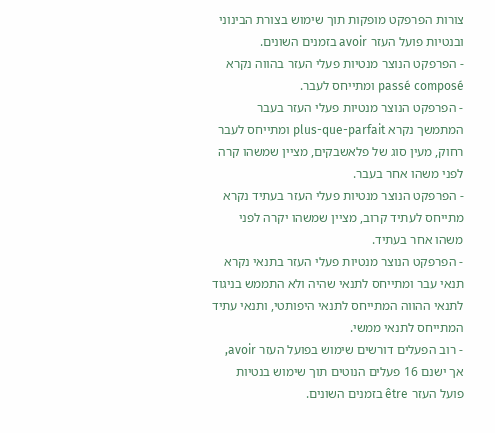צורות הפרפקט מופקות תוך שימוש בצורת הבינוני ובנטיות פועל העזר avoir בזמנים השונים.
- הפרפקט הנוצר מנטיות פעלי העזר בהווה נקרא passé composé ומתייחס לעבר.
- הפרפקט הנוצר מנטיות פעלי העזר בעבר המתמשך נקרא plus-que-parfait ומתייחס לעבר רחוק, מעין סוג של פלאשבקים, מציין שמשהו קרה לפני משהו אחר בעבר.
- הפרפקט הנוצר מנטיות פעלי העזר בעתיד נקרא מתייחס לעתיד קרוב, מציין שמשהו יקרה לפני משהו אחר בעתיד.
- הפרפקט הנוצר מנטיות פעלי העזר בתנאי נקרא תנאי עבר ומתייחס לתנאי שהיה ולא התממש בניגוד לתנאי ההווה המתייחס לתנאי היפותטי, ותנאי עתיד המתייחס לתנאי ממשי.
- רוב הפעלים דורשים שימוש בפועל העזר avoir, אך ישנם 16 פעלים הנוטים תוך שימוש בנטיות פועל העזר être בזמנים השונים.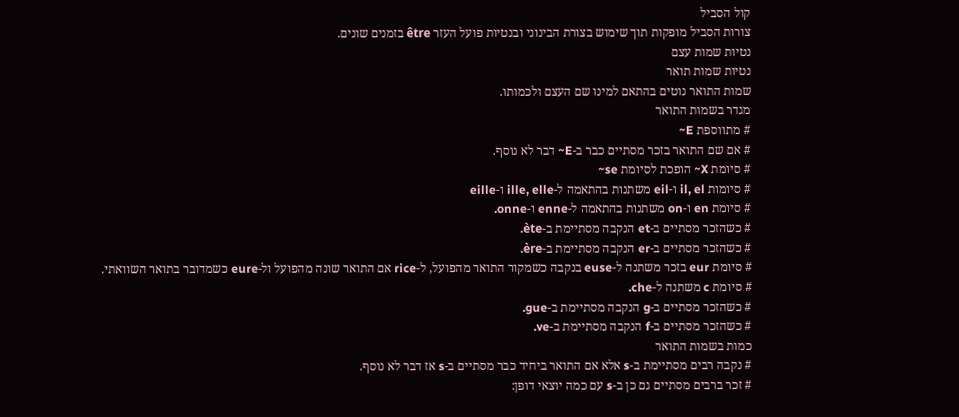קול הסביל
צורות הסביל מופקות תוך שימוש בצורת הבינוני ובנטיות פועל העזר être בזמנים שונים.
נטיות שמות עצם
נטיות שמות תואר
שמות התואר נוטים בהתאם למינו שם העצם ולכמותו.
מגדר בשמות התואר
# מתווספת E~
# אם שם התואר בזכר מסתיים כבר ב-E~ דבר לא נוסף.
# סיומת X~ הופכת לסיומת se~
# סיומות il, el ו-eil משתנות בהתאמה ל-ille, elle ו-eille
# סיומת en ו-on משתנות בהתאמה ל-enne ו-onne.
# כשהזכר מסתיים ב-et הנקבה מסתיימת ב-ète.
# כשהזכר מסתיים ב-er הנקבה מסתיימת ב-ère.
# סיומת eur בזכר משתנה ל-euse בנקבה כשמקור התואר מהפועל, ל-rice אם התואר שונה מהפועל ול-eure כשמדובר בתואר השוואתי.
# סיומת c משתנה ל-che.
# כשהזכר מסתיים ב-g הנקבה מסתיימת ב-gue.
# כשהזכר מסתיים ב-f הנקבה מסתיימת ב-ve.
כמות בשמות התואר
# נקבה רבים מסתיימת ב-s אלא אם התואר ביחיד כבר מסתיים ב-s אז דבר לא נוסף.
# זכר ברבים מסתיים גם כן ב-s עם כמה יוצאי דופן: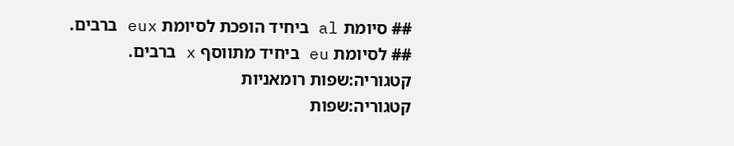## סיומת al ביחיד הופכת לסיומת eux ברבים.
## לסיומת eu ביחיד מתווסף x ברבים.
קטגוריה:שפות רומאניות
קטגוריה:שפות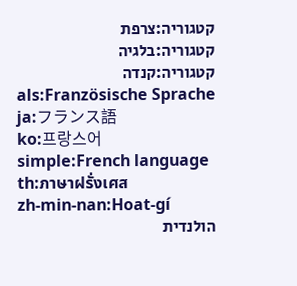קטגוריה:צרפת
קטגוריה:בלגיה
קטגוריה:קנדה
als:Französische Sprache
ja:フランス語
ko:프랑스어
simple:French language
th:ภาษาฝรั่งเศส
zh-min-nan:Hoat-gí
הולנדית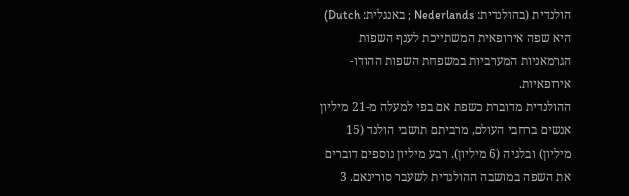הולנדית (בהולנדית: Nederlands ; באנגלית: Dutch) היא שפה אירופאית המשתייכת לענף השפות הגרמאניות המערביות במשפחת השפות ההודו-אירופאיות.
ההולנדית מדוברת כשפת אם בפי למעלה מ-21 מיליון אנשים ברחבי העולם, מרביתם תושבי הולנד (15 מיליון) ובלגיה (6 מיליון). רבע מיליון נוספים דוברים את השפה במושבה ההולנדית לשעבר סורינאם. 3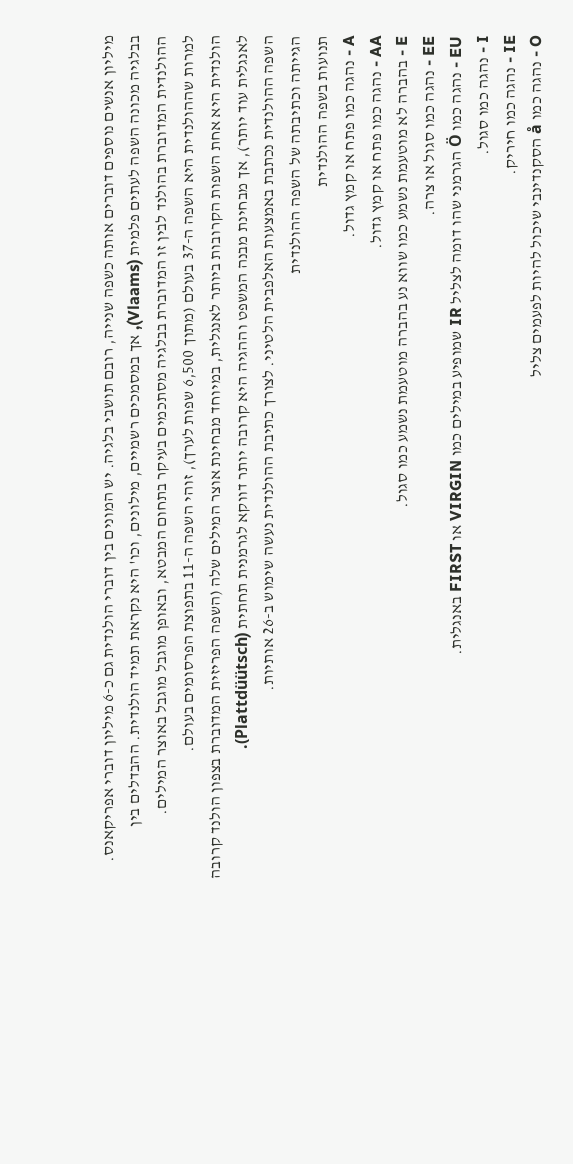מיליון אנשים נוספים דוברים אותה כשפה שנייה, רובם תושבי בלגיה. יש המונים בין דוברי הולנדית גם כ-6 מיליון דוברי אפריקאנס. בבלגיה מכונה השפה לעתים פלמית (Vlaams), אך במסמכים רשמיים, מילונים, וכו' היא נקראת תמיד הולנדית. ההבדלים בין ההולנדית המדוברת בהולנד לבין זו המדוברת בבלגיה מסתכמים בעיקר בתחום המבטא, ובאופן מוגבל מוגבל באוצר המילים.
למרות שההולנדית היא השפה ה-37 בעולם (מתוך 6,500 שפות לערך), זוהי השפה ה-11 בתפוצת הפרסומים בעולם.
הולנדית היא אחת השפות הקרובות ביותר לאנגלית, במיוחד מבחינת אוצר המילים שלה (השפה הפריזית המדוברת בצפון הולנד קרובה לאנגלית עוד יותר), אך מבחינת מבנה המשפט וההגיה היא קרובה יותר דווקא לגרמנית תחתית (Plattdüütsch).
השפה ההולנדית נכתבת באמצעות האלפבית הלטיני. לצורך כתיבת ההולנדית נעשה שימוש ב-26 אותיות.
הגייתה וכתיבתה של השפה ההולנדית
תנועות בשפה ההולנדית
A - נהגה כמו פתח או קמץ גדול.
AA - נהגה כמו פתח או קמץ גדול.
E - בהברה לא מוטעמת נשמע כמו שווא נע בהברה מוטעמת נשמע כמו סגול.
EE - נהגה כמו סגול או צרה.
EU - נהגה כמו Ö הגרמני שהו דומה לצליל IR שמופיע במילים כמו VIRGIN או FIRST באנגלית.
I - נהגה כמו סגול.
IE - נהגה כמו חיריק.
O - נהגה כמו å הסקנדינבי שיכול להיות לפעמים צליל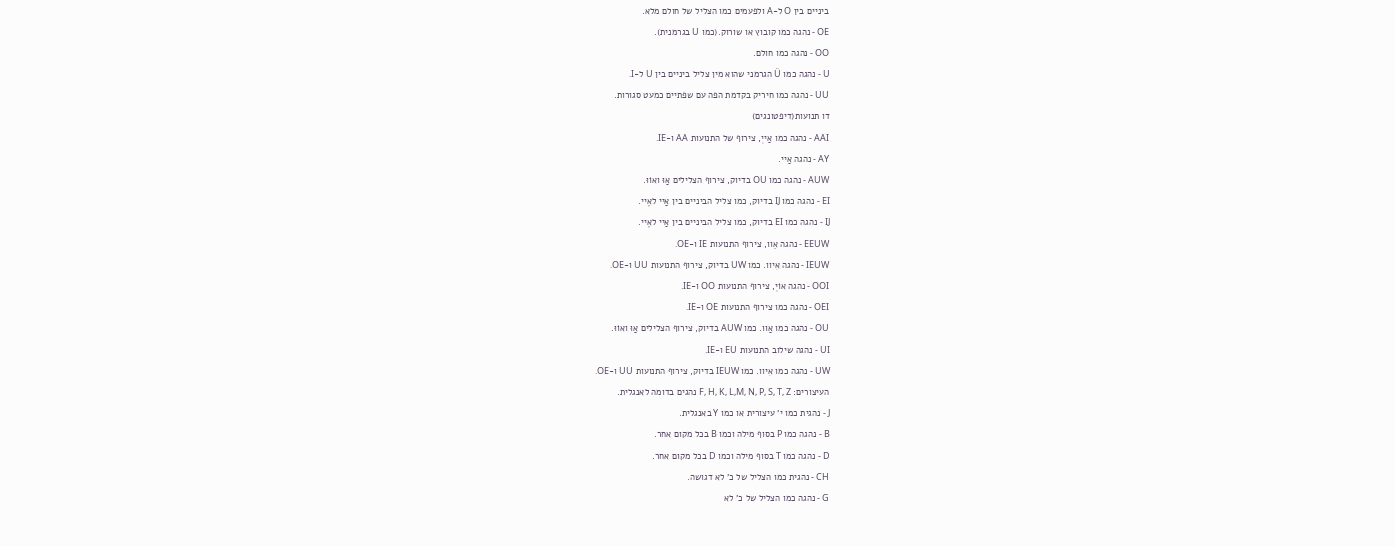ביניים בין O ל-A ולפעמים כמו הצליל של חולם מלא.
OE - נהגה כמו קובוץ או שורוק.(כמו U בגרמנית).
OO - נהגה כמו חולם.
U - נהגה כמו Ü הגרמני שהוא מין צליל ביניים בין U ל-I.
UU - נהגה כמו חיריק בקדמת הפה עם שפתיים כמעט סגורות.
דו תנועות(דיפטונגים)
AAI - נהגה כמו אַייְ, צירוף של התנועות AA ו-IE.
AY - נהגה אַיי.
AUW - נהגה כמו OU בדיוק, צירוף הצלילים אַוּ ואוֹוּ.
EI - נהגה כמו IJ בדיוק, כמו צליל הביניים בין אַיי לאֶיי.
IJ - נהגה כמו EI בדיוק, כמו צליל הביניים בין אַיי לאֶיי.
EEUW - נהגה אֵוו, צירוף התנועות IE ו-OE.
IEUW - נהגה אִיוו. כמו UW בדיוק, צירוף התנועות UU ו-OE.
OOI - נהגה אוֹיְ, צירוף התנועות OO ו-IE.
OEI - נהגה כמו צירוף התנועות OE ו-IE.
OU - נהגה כמו אַוו. כמו AUW בדיוק, צירוף הצלילים אַוּ ואוֹוּ.
UI - נהגה שילוב התנועות EU ו-IE.
UW - נהגה כמו אִיוו. כמו IEUW בדיוק, צירוף התנועות UU ו-OE.
העיצורים: F, H, K, L,M, N, P, S, T, Z נהגים בדומה לאנגלית.
J - נהגית כמו י' עיצורית או כמו Y באנגלית.
B - נהגה כמו P בסוף מילה וכמו B בכל מקום אחר.
D - נהגה כמו T בסוף מילה וכמו D בכל מקום אחר.
CH - נהגית כמו הצליל של כ' לא דגושה.
G - נהגה כמו הצליל של כ' לא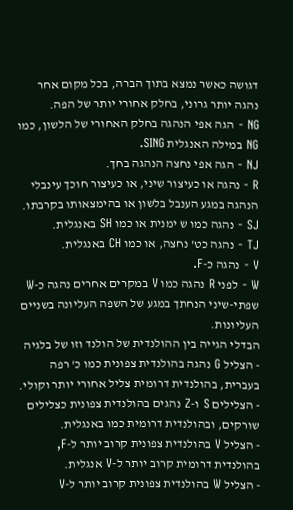דגושה כאשר נמצא בתוך הברה, בכל מקום אחר נהגה יותר גרוני, בחלק אחורי יותר של הפה.
NG - הגה אפי הנהגה בחלק האחורי של הלשון, כמו NG במילה האנגלית SING.
NJ - הגה אפי נחצה הנהגה בחך.
R - נהגה או כעיצור שיני, או כעיצור חוכך עינבלי הנהגה במגע הענבל בלשון או בהימצאותו בקרבתו.
SJ - נהגה כמו ש ימנית או כמו SH באנגלית.
TJ - נהגה כט' נחצה, או כמו CH באנגלית.
V - נהגה כ-F.
W - לפני R נהגה כמו V במקרים אחרים נהגה כ-W שפתי-שיני הנחתך במגע של השפה העליונה בשניים העליונות.
הבדלי הגייה בין ההולנדית של הולנד וזו של בלגיה
- הצליל G נהגה בהולנדית צפונית כמו כ' רפה בעברית, בהולנדית דרומית צליל אחורי יותר וקולי.
- הצלילים S ו-Z נהגים בהולנדית צפונית כצלילים שורקים, ובהולנדית דרומית כמו באנגלית.
- הצליל V בהולנדית צפונית קרוב יותר ל-F, בהולנדית דרומית קרוב יותר ל-V אנגלית.
- הצליל W בהולנדית צפונית קרוב יותר ל-V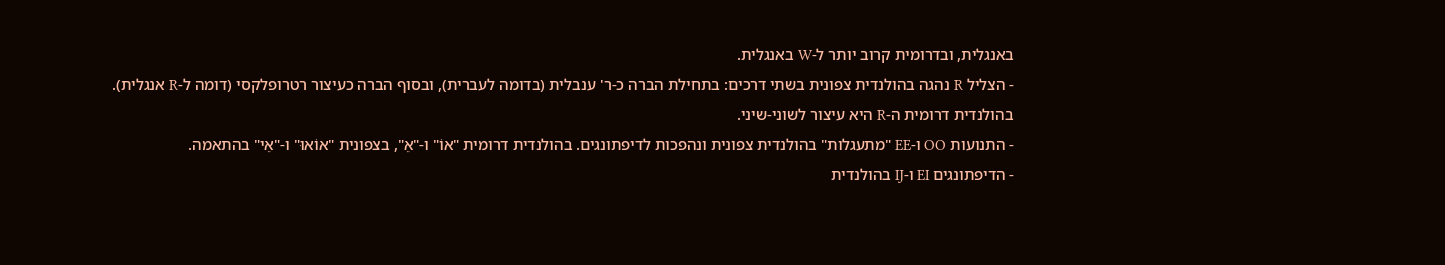באנגלית, ובדרומית קרוב יותר ל-W באנגלית.
- הצליל R נהגה בהולנדית צפונית בשתי דרכים: בתחילת הברה כ-ר' ענבלית (בדומה לעברית), ובסוף הברה כעיצור רטרופלקסי (דומה ל-R אנגלית). בהולנדית דרומית ה-R היא עיצור לשוני-שיני.
- התנועות OO ו-EE "מתעגלות" בהולנדית צפונית ונהפכות לדיפתונגים. בהולנדית דרומית "אוֹ" ו-"אֵ", בצפונית "אוֹאוּ" ו-"אֵי" בהתאמה.
- הדיפתונגים EI ו-IJ בהולנדית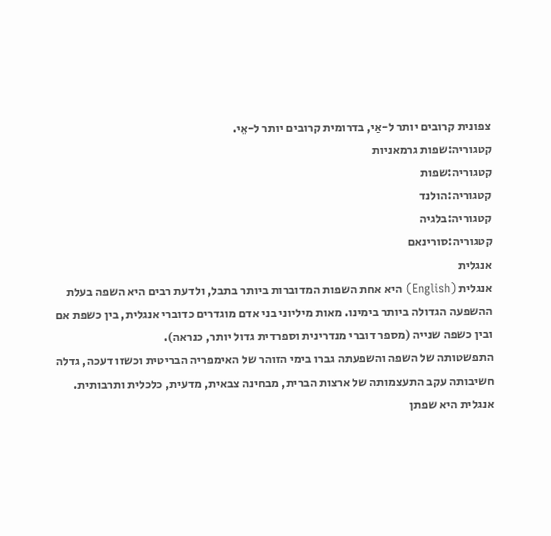צפונית קרובים יותר ל-אַי, בדרומית קרובים יותר ל-אֵי.
קטגוריה:שפות גרמאניות
קטגוריה:שפות
קטגוריה:הולנד
קטגוריה:בלגיה
קטגוריה:סורינאם
אנגלית
אנגלית (English) היא אחת השפות המדוברות ביותר בתבל, ולדעת רבים היא השפה בעלת ההשפעה הגדולה ביותר בימינו. מאות מיליוני בני אדם מוגדרים כדוברי אנגלית, בין כשפת אם ובין כשפה שנייה (מספר דוברי מנדרינית וספרדית גדול יותר, כנראה).
התפשטותה של השפה והשפעתה גברו בימי הזוהר של האימפריה הבריטית וכשזו דעכה, גדלה חשיבותה עקב התעצמותה של ארצות הברית, מבחינה צבאית, מדעית, כלכלית ותרבותית.
אנגלית היא שפתן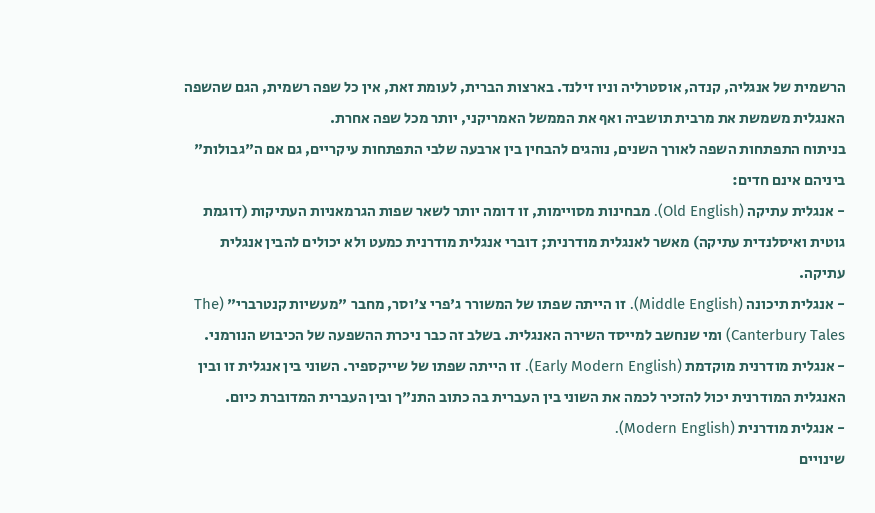הרשמית של אנגליה, קנדה, אוסטרליה וניו זילנד. בארצות הברית, לעומת זאת, אין כל שפה רשמית, הגם שהשפה האנגלית משמשת את מרבית תושביה ואף את הממשל האמריקני, יותר מכל שפה אחרת.
בניתוח התפתחות השפה לאורך השנים, נוהגים להבחין בין ארבעה שלבי התפתחות עיקריים, גם אם ה"גבולות" ביניהם אינם חדים:
- אנגלית עתיקה (Old English). מבחינות מסויימות, זו דומה יותר לשאר שפות הגרמאניות העתיקות (דוגמת גוטית ואיסלנדית עתיקה) מאשר לאנגלית מודרנית; דוברי אנגלית מודרנית כמעט ולא יכולים להבין אנגלית עתיקה.
- אנגלית תיכונה (Middle English). זו הייתה שפתו של המשורר ג'פרי צ'וסר, מחבר "מעשיות קנטרברי" (The Canterbury Tales) ומי שנחשב למייסד השירה האנגלית. בשלב זה כבר ניכרת ההשפעה של הכיבוש הנורמני.
- אנגלית מודרנית מוקדמת (Early Modern English). זו הייתה שפתו של שייקספיר. השוני בין אנגלית זו ובין האנגלית המודרנית יכול להזכיר לכמה את השוני בין העברית בה כתוב התנ"ך ובין העברית המדוברת כיום.
- אנגלית מודרנית (Modern English).
שינויים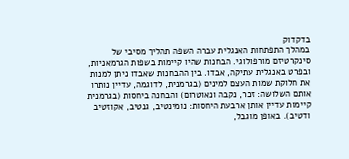בדקדוק
במהלך התפתחות האנגלית עברה השפה תהליך מסיבי של סינקרטיזם מורפולוגי. הבחנות שהיו קיימות בשפות הגרמאניות, ובפרט באנגלית עתיקה, אבדו. בין ההבחנות שאבדו ניתן למנות את חלוקת שמות העצם למינים (בגרמנית, לדוגמה, עדיין נותרו אותם השלושה: זכר, נקבה ונאוטרום) והבחנה ביחסות (בגרמנית קיימות עדיין אותן ארבעת היחסות: נומינטיב, גנטיב, אקוזטיב ודטיב). באופן מוגבל,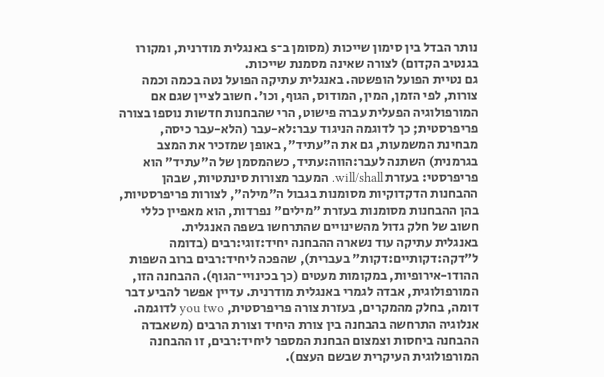נותר הבדל בין סימון שייכות (מסומן ב־s באנגלית מודרנית, ומקורו בגנטיב הקדום) לצורה שאינה מסמנת שייכות.
גם נטיית הפועל הופשטה. באנגלית עתיקה הפועל נטה בכמה וכמה צורות, לפי הזמן, המין, המודוס, הגוף, וכו'. חשוב לציין שגם אם המורפולוגיה הפעלית עברה פישוט, הרי שהבחנות חדשות נוספו בצורה פריפרסטית; כך לדוגמה הניגוד עבר:לא-עבר (הלא-עבר כיסה, מבחינת המשמעות, גם את ה"עתיד", באופן שמזכיר את המצב בגרמנית) השתנה לעבר:הווה:עתיד, כשהמסמן של ה"עתיד" הוא פריפרסטי: בעזרת will/shall. המעבר מצורות סינתטיות, שבהן ההבחנות הדקדוקיות מסומנות בגבול ה"מילה", לצורות פריפרסטיות, בהן ההבחנות מסומנות בעזרת "מילים" נפרדות, הוא מאפיין כללי חשוב של חלק גדול מהשינויים שהתרחשו בשפה האנגלית.
באנגלית עתיקה עוד נשארה ההבחנה יחיד:זוגי:רבים (בדומה ל"דקה:דקותיים:דקות" בעברית), שהפכה ליחיד:רבים ברוב השפות ההודו-אירופיות, במקומות מעטים (כך בכינויי־הגוף). ההבחנה הזו, המורפולוגית, אבדה לגמרי באנגלית מודרנית. עדיין אפשר להביע דבר דומה, בחלק מהמקרים, בעזרת צורה פריפרסטית, you two לדוגמה.
אנלוגיה התרחשה בהבחנה בין צורת היחיד וצורת הרבים (משאבדה ההבחנה ביחסות וצמצום הבחנת המספר ליחיד:רבים, זו ההבחנה המורפולוגית העיקרית שבשם העצם).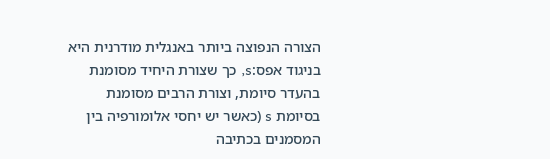הצורה הנפוצה ביותר באנגלית מודרנית היא בניגוד אפס:s, כך שצורת היחיד מסומנת בהעדר סיומת, וצורת הרבים מסומנת בסיומת s (כאשר יש יחסי אלומורפיה בין המסמנים בכתיבה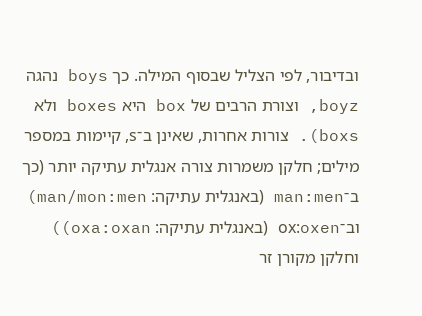ובדיבור, לפי הצליל שבסוף המילה. כך boys נהגה boyz, וצורת הרבים של box היא boxes ולא boxs). צורות אחרות, שאינן ב־s, קיימות במספר מילים; חלקן משמרות צורה אנגלית עתיקה יותר (כך ב־man:men (באנגלית עתיקה: man/mon:men) וב־ox:oxen (באנגלית עתיקה: oxa:oxan)) וחלקן מקורן זר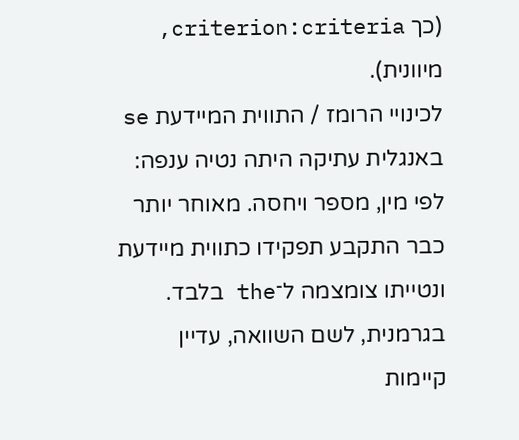(כך criterion:criteria, מיוונית).
לכינויי הרומז / התווית המיידעת se באנגלית עתיקה היתה נטיה ענפה: לפי מין, מספר ויחסה. מאוחר יותר כבר התקבע תפקידו כתווית מיידעת ונטייתו צומצמה ל־the בלבד. בגרמנית, לשם השוואה, עדיין קיימות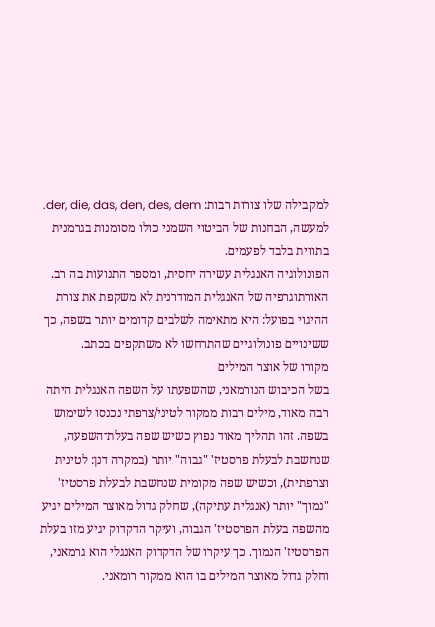למקבילה שלו צורות רבות: der, die, das, den, des, dem. למעשה, הבחנות של הביטוי השמני כולו מסומנות בגרמנית בתווית בלבד לפעמים.
הפונולוגיה האנגלית עשירה יחסית, ומספר התנועות בה רב. האורתוגרפיה של האנגלית המודרנית לא משקפת את צורת ההיגוי בפועל: היא מתאימה לשלבים קדומים יותר בשפה, כך ששינויים פונולוגיים שהתרחשו לא משתקפים בכתב.
מקורו של אוצר המילים
בשל הכיבוש הנורמאני, שהשפעתו על השפה האנגלית היתה רבה מאוד, מילים רבות ממקור לטיני/צרפתי נכנסו לשימוש בשפה. זהו תהליך מאוד נפוץ כשיש שפה בעלת־השפעה, שנחשבת לבעלת פרסטיז' "גבוה" יותר (במקרה דנן: לטינית וצרפתית), וכשיש שפה מקומית שנחשבת לבעלת פרסטיז' "נמוך" יותר (אנגלית עתיקה), שחלק גדול מאוצר המילים יגיע מהשפה בעלת הפרסטיז' הגבוה, ועיקר הדקדוק יגיע מזו בעלת הפרסטיז' הנמוך. כך עיקרו של הדקדוק האנגלי הוא גרמאני, וחלק גדול מאוצר המילים בו הוא ממקור רומאני.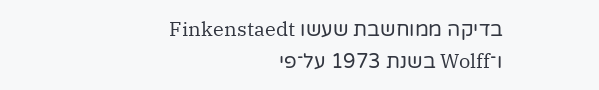בדיקה ממוחשבת שעשו Finkenstaedt ו־Wolff בשנת 1973 על־פי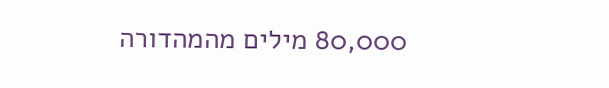80,000 מילים מהמהדורה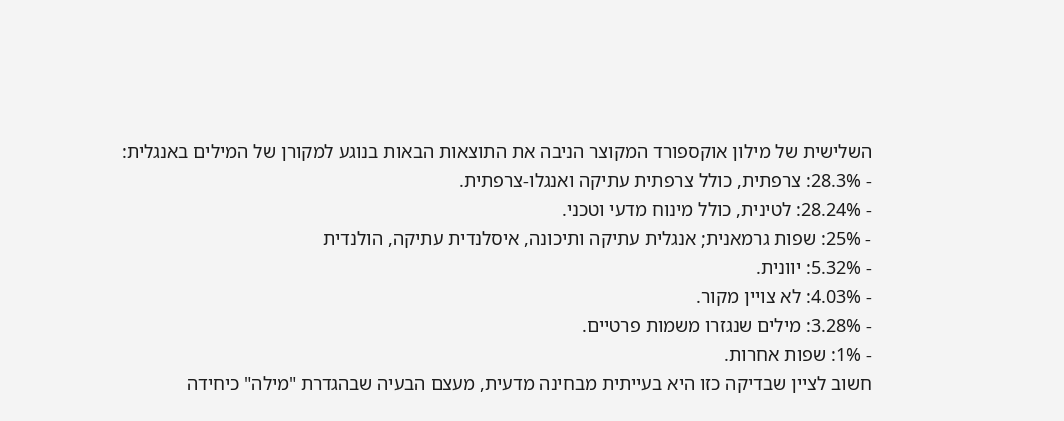השלישית של מילון אוקספורד המקוצר הניבה את התוצאות הבאות בנוגע למקורן של המילים באנגלית:
- 28.3%: צרפתית, כולל צרפתית עתיקה ואנגלו-צרפתית.
- 28.24%: לטינית, כולל מינוח מדעי וטכני.
- 25%: שפות גרמאנית; אנגלית עתיקה ותיכונה, איסלנדית עתיקה, הולנדית
- 5.32%: יוונית.
- 4.03%: לא צויין מקור.
- 3.28%: מילים שנגזרו משמות פרטיים.
- 1%: שפות אחרות.
חשוב לציין שבדיקה כזו היא בעייתית מבחינה מדעית, מעצם הבעיה שבהגדרת "מילה" כיחידה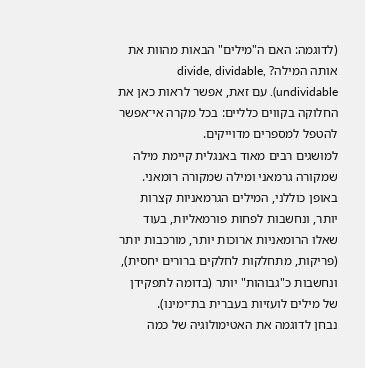(לדוגמה: האם ה"מילים" הבאות מהוות את אותה המילה? divide, dividable, undividable). עם זאת, אפשר לראות כאן את החלוקה בקווים כלליים: בכל מקרה אי־אפשר להטפל למספרים מדוייקים.
למושגים רבים מאוד באנגלית קיימת מילה שמקורה גרמאני ומילה שמקורה רומאני. באופן כוללני, המילים הגרמאניות קצרות יותר, ונחשבות לפחות פורמאליות, בעוד שאלו הרומאניות ארוכות יותר, מורכבות יותר (פריקות, מתחלקות לחלקים ברורים יחסית), ונחשבות כ"גבוהות" יותר (בדומה לתפקידן של מילים לועזיות בעברית בת־ימינו).
נבחן לדוגמה את האטימולוגיה של כמה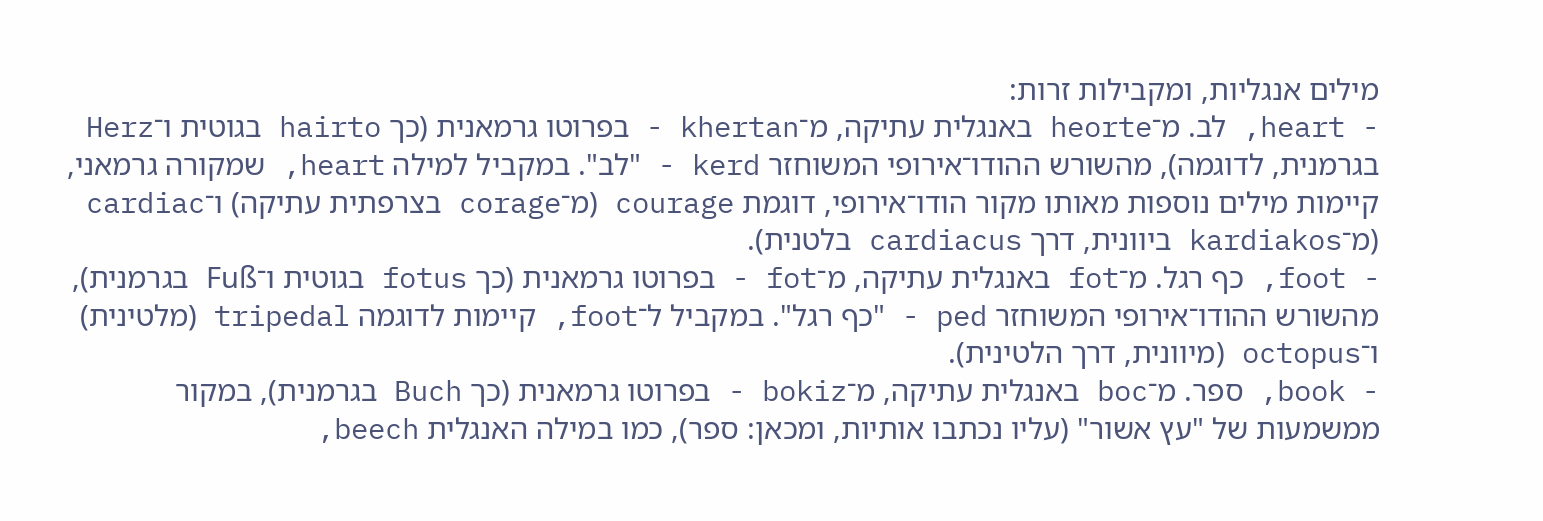מילים אנגליות, ומקבילות זרות:
- heart, לב. מ־heorte באנגלית עתיקה, מ־khertan - בפרוטו גרמאנית (כך hairto בגוטית ו־Herz בגרמנית, לדוגמה), מהשורש ההודו־אירופי המשוחזר kerd - "לב". במקביל למילה heart, שמקורה גרמאני, קיימות מילים נוספות מאותו מקור הודו־אירופי, דוגמת courage (מ־corage בצרפתית עתיקה) ו־cardiac (מ־kardiakos ביוונית, דרך cardiacus בלטנית).
- foot, כף רגל. מ־fot באנגלית עתיקה, מ־fot - בפרוטו גרמאנית (כך fotus בגוטית ו־Fuß בגרמנית), מהשורש ההודו־אירופי המשוחזר ped - "כף רגל". במקביל ל־foot, קיימות לדוגמה tripedal (מלטינית) ו־octopus (מיוונית, דרך הלטינית).
- book, ספר. מ־boc באנגלית עתיקה, מ־bokiz - בפרוטו גרמאנית (כך Buch בגרמנית), במקור ממשמעות של "עץ אשור" (עליו נכתבו אותיות, ומכאן: ספר), כמו במילה האנגלית beech,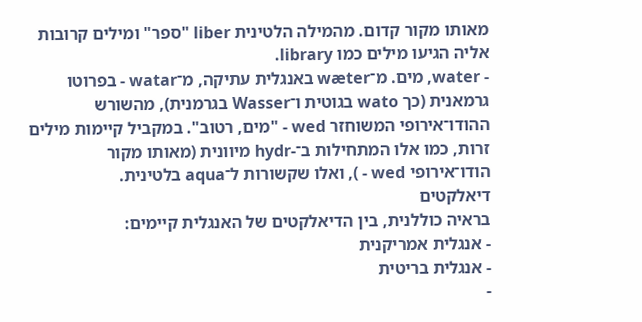מאותו מקור קדום. מהמילה הלטינית liber "ספר" ומילים קרובות אליה הגיעו מילים כמו library.
- water, מים. מ־wæter באנגלית עתיקה, מ־watar - בפרוטו גרמאנית (כך wato בגוטית ו־Wasser בגרמנית), מהשורש ההודו־אירופי המשוחזר wed - "מים, רטוב". במקביל קיימות מילים זרות, כמו אלו המתחילות ב־-hydr מיוונית (מאותו מקור הודו־אירופי wed - ), ואלו שקשורות ל־aqua בלטינית.
דיאלקטים
בראיה כוללנית, בין הדיאלקטים של האנגלית קיימים:
- אנגלית אמריקנית
- אנגלית בריטית
-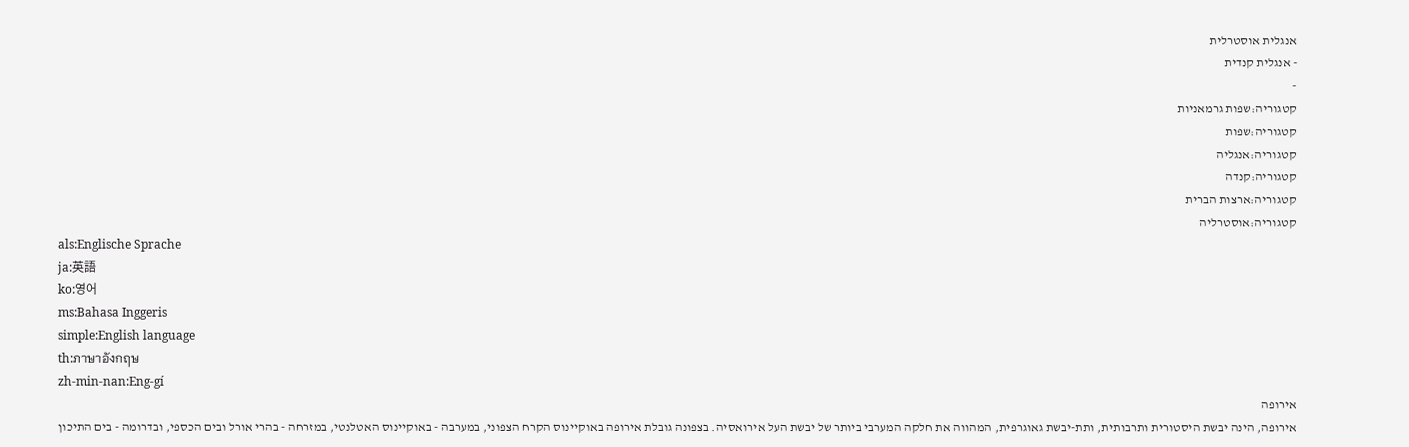אנגלית אוסטרלית
- אנגלית קנדית
-
קטגוריה:שפות גרמאניות
קטגוריה:שפות
קטגוריה:אנגליה
קטגוריה:קנדה
קטגוריה:ארצות הברית
קטגוריה:אוסטרליה
als:Englische Sprache
ja:英語
ko:영어
ms:Bahasa Inggeris
simple:English language
th:ภาษาอังกฤษ
zh-min-nan:Eng-gí
אירופה
אירופה, הינה יבשת היסטורית ותרבותית, ותת-יבשת גאוגרפית, המהווה את חלקה המערבי ביותר של יבשת העל אירואסיה. בצפונה גובלת אירופה באוקיינוס הקרח הצפוני, במערבה - באוקיינוס האטלנטי, במזרחה - בהרי אורל ובים הכספי, ובדרומה - בים התיכון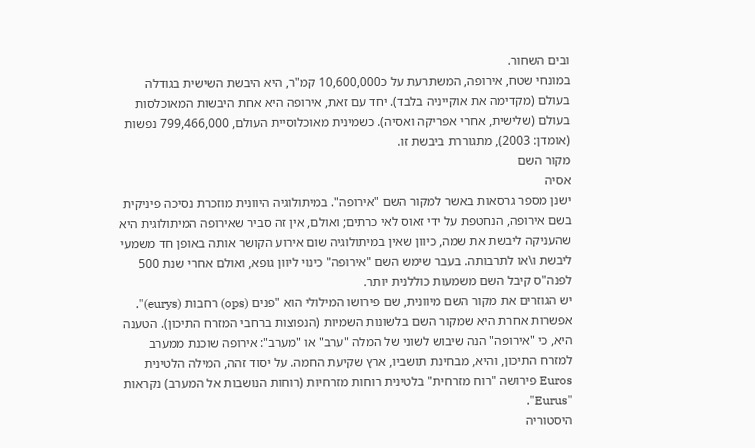ובים השחור.
במונחי שטח, אירופה, המשתרעת על כ10,600,000 קמ"ר, היא היבשת השישית בגודלה בעולם (מקדימה את אוקייניה בלבד). יחד עם זאת, אירופה היא אחת היבשות המאוכלסות בעולם (שלישית, אחרי אפריקה ואסיה). כשמינית מאוכלוסיית העולם, 799,466,000 נפשות (אומדן: 2003), מתגוררת ביבשת זו.
מקור השם
אסיה
ישנן מספר גרסאות באשר למקור השם "אירופה". במיתולוגיה היוונית מוזכרת נסיכה פיניקית בשם אירופה, הנחטפת על ידי זאוס לאי כרתים; ואולם, אין זה סביר שאירופה המיתולוגית היא שהעניקה ליבשת את שמה, כיוון שאין במיתולוגיה שום אירוע הקושר אותה באופן חד משמעי ליבשת ו\או לתרבותה. בעבר שימש השם "אירופה" כינוי ליוון גופא, ואולם אחרי שנת 500 לפנה"ס קיבל השם משמעות כוללנית יותר.
יש הגוזרים את מקור השם מיוונית, שם פירושו המילולי הוא "פנים (ops) רחבות (eurys)". אפשרות אחרת היא שמקור השם בלשונות השמיות (הנפוצות ברחבי המזרח התיכון). הטענה היא, כי "אירופה" הנה שיבוש לשוני של המלה "ערב" או "מערב": אירופה שוכנת ממערב למזרח התיכון, והיא, מבחינת תושביו, ארץ שקיעת החמה. על יסוד זהה, המילה הלטינית Euros פירושה "רוח מזרחית" בלטינית רוחות מזרחיות (רוחות הנושבות אל המערב) נקראות "Eurus".
היסטוריה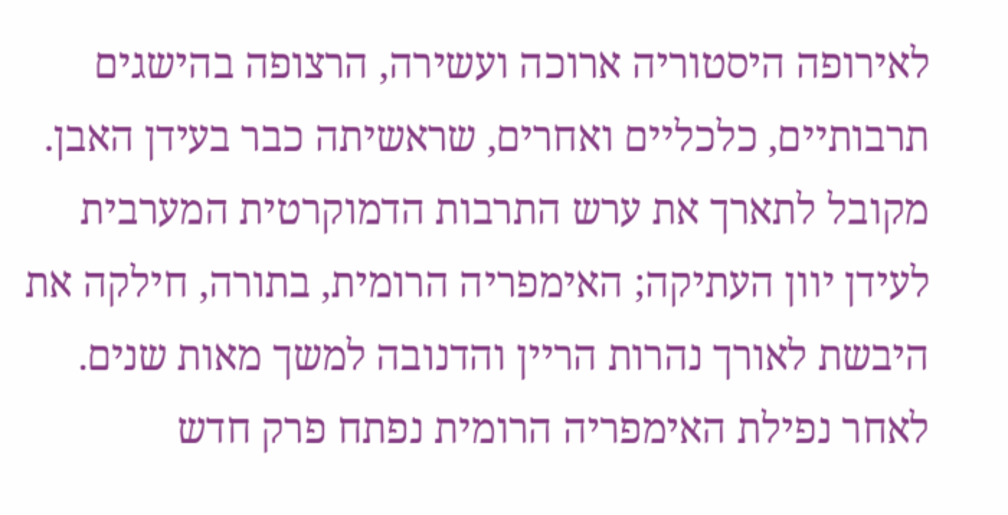לאירופה היסטוריה ארוכה ועשירה, הרצופה בהישגים תרבותיים, כלכליים ואחרים, שראשיתה כבר בעידן האבן. מקובל לתארך את ערש התרבות הדמוקרטית המערבית לעידן יוון העתיקה; האימפריה הרומית, בתורה, חילקה את היבשת לאורך נהרות הריין והדנובה למשך מאות שנים. לאחר נפילת האימפריה הרומית נפתח פרק חדש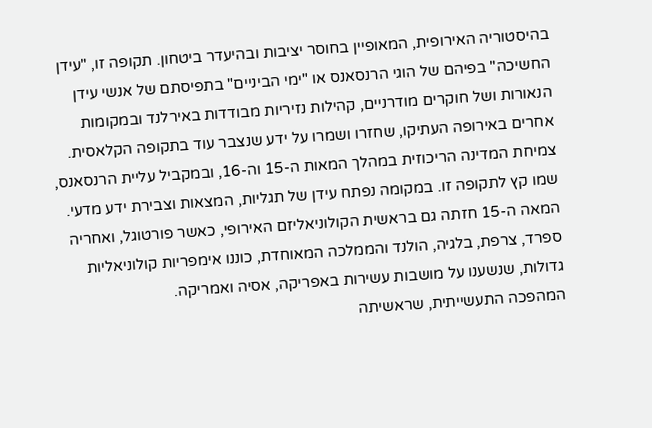בהיסטוריה האירופית, המאופיין בחוסר יציבות ובהיעדר ביטחון. תקופה זו, "עידן החשיכה" בפיהם של הוגי הרנסאנס או "ימי הביניים" בתפיסתם של אנשי עידן הנאורות ושל חוקרים מודרניים, קהילות נזיריות מבודדות באירלנד ובמקומות אחרים באירופה העתיקו, שחזרו ושמרו על ידע שנצבר עוד בתקופה הקלאסית. צמיחת המדינה הריכוזית במהלך המאות ה-15 וה-16, ובמקביל עליית הרנסאנס, שמו קץ לתקופה זו. במקומה נפתח עידן של תגליות, המצאות וצבירת ידע מדעי. המאה ה-15 חזתה גם בראשית הקולוניאליזם האירופי, כאשר פורטוגל, ואחריה ספרד, צרפת, בלגיה, הולנד והממלכה המאוחדת, כוננו אימפריות קולוניאליות גדולות, שנשענו על מושבות עשירות באפריקה, אסיה ואמריקה.
המהפכה התעשייתית, שראשיתה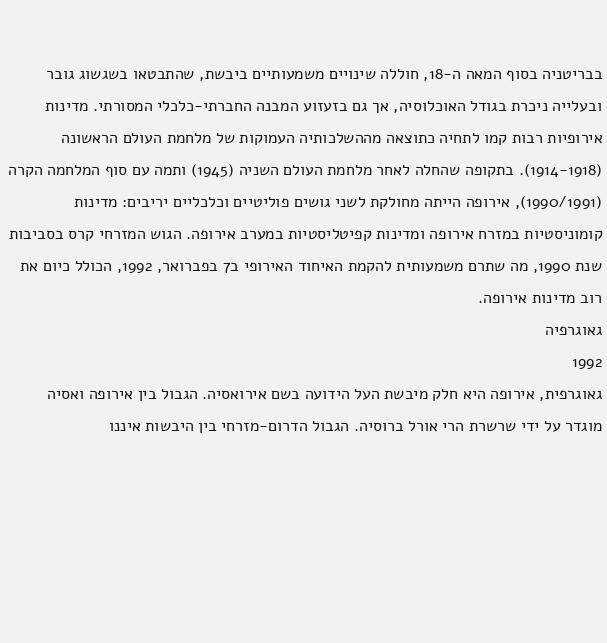בבריטניה בסוף המאה ה-18, חוללה שינויים משמעותיים ביבשת, שהתבטאו בשגשוג גובר ובעלייה ניכרת בגודל האוכלוסיה, אך גם בזעזוע המבנה החברתי-כלכלי המסורתי. מדינות אירופיות רבות קמו לתחיה כתוצאה מההשלכותיה העמוקות של מלחמת העולם הראשונה (1914-1918). בתקופה שהחלה לאחר מלחמת העולם השניה (1945) ותמה עם סוף המלחמה הקרה (1990/1991), אירופה הייתה מחולקת לשני גושים פוליטיים וכלכליים יריבים: מדינות קומוניסטיות במזרח אירופה ומדינות קפיטליסטיות במערב אירופה. הגוש המזרחי קרס בסביבות שנת 1990, מה שתרם משמעותית להקמת האיחוד האירופי ב7 בפברואר, 1992, הכולל כיום את רוב מדינות אירופה.
גאוגרפיה
1992
גאוגרפית, אירופה היא חלק מיבשת העל הידועה בשם אירואסיה. הגבול בין אירופה ואסיה מוגדר על ידי שרשרת הרי אורל ברוסיה. הגבול הדרום-מזרחי בין היבשות איננו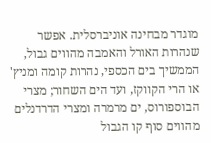מוגדר מבחינה אוניברסלית. אפשר שנהרות האורל והאמבה מהווים גבול, הממשיך בים הכספי, נהרות קומה ומניץ' או הרי הקווקז, ועד הים השחור; מצרי הבוספורוס, ים מרמרה ומצרי הדרדנלים מהווים סוף קו הגבול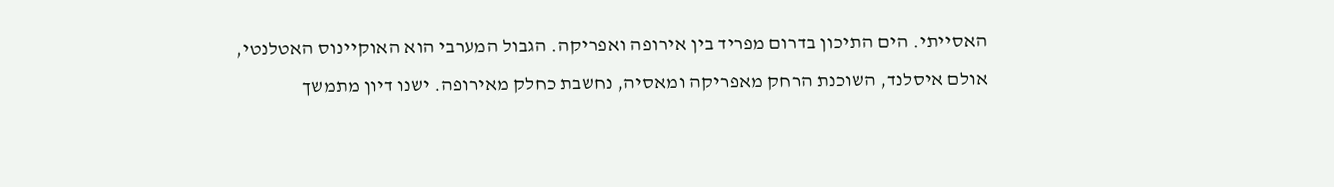האסייתי. הים התיכון בדרום מפריד בין אירופה ואפריקה. הגבול המערבי הוא האוקיינוס האטלנטי, אולם איסלנד, השוכנת הרחק מאפריקה ומאסיה, נחשבת כחלק מאירופה. ישנו דיון מתמשך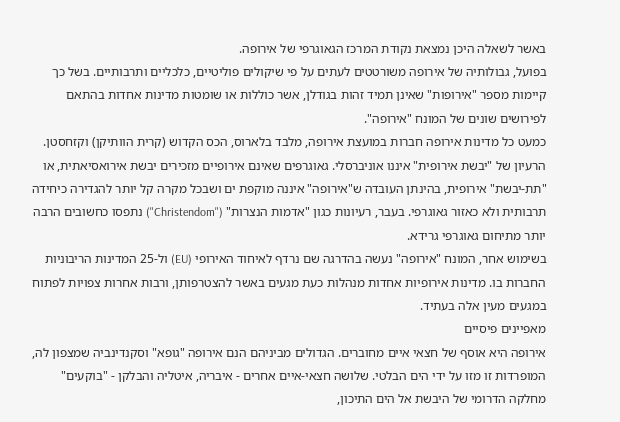באשר לשאלה היכן נמצאת נקודת המרכז הגאוגרפי של אירופה.
בפועל, גבולותיה של אירופה משורטטים לעתים על פי שיקולים פוליטיים, כלכליים ותרבותיים. בשל כך קיימות מספר "אירופות" שאינן תמיד זהות בגודלן, אשר כוללות או שומטות מדינות אחדות בהתאם לפירושים שונים של המונח "אירופה".
כמעט כל מדינות אירופה חברות במועצת אירופה, מלבד בלארוס, הכס הקדוש (קרית הוותיקן) וקזחסטן.
הרעיון של "יבשת אירופית" איננו אוניברסלי. גאוגרפים שאינם אירופיים מזכירים יבשת אירואסיאתית, או "תת-יבשת" אירופית, בהינתן העובדה ש"אירופה" איננה מוקפת ים ושבכל מקרה קל יותר להגדירה כיחידה תרבותית ולא כאזור גאוגרפי. בעבר, רעיונות כגון "אדמות הנצרות" ("Christendom") נתפסו כחשובים הרבה יותר מתיחום גאוגרפי גרידא.
בשימוש אחר, המונח "אירופה" נעשה בהדרגה שם נרדף לאיחוד האירופי (EU) ול-25 המדינות הריבוניות החברות בו. מדינות אירופיות אחדות מנהלות כעת מגעים באשר להצטרפותן, ורבות אחרות צפויות לפתוח במגעים מעין אלה בעתיד.
מאפיינים פיסיים
אירופה היא אוסף של חצאי איים מחוברים. הגדולים מביניהם הנם אירופה "גופא" וסקנדינביה שמצפון לה, המופרדות זו מזו על ידי הים הבלטי. שלושה חצאי-איים אחרים - איבריה, איטליה והבלקן - "בוקעים" מחלקה הדרומי של היבשת אל הים התיכון,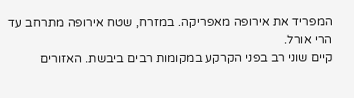המפריד את אירופה מאפריקה. במזרח, שטח אירופה מתרחב עד הרי אורל.
קיים שוני רב בפני הקרקע במקומות רבים ביבשת. האזורים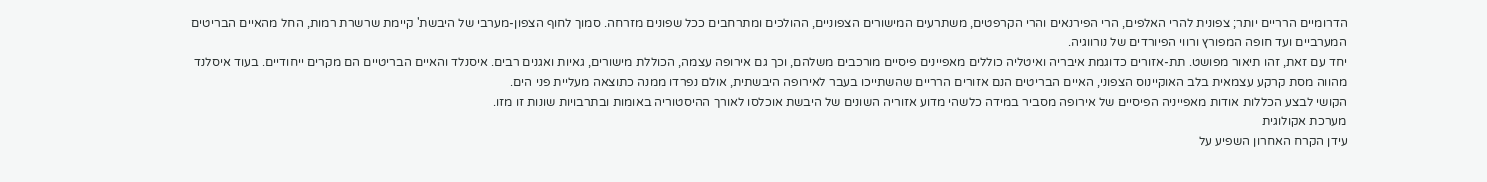הדרומיים הרריים יותר; צפונית להרי האלפים, הרי הפירנאים והרי הקרפטים, משתרעים המישורים הצפוניים, ההולכים ומתרחבים ככל שפונים מזרחה. סמוך לחוף הצפון-מערבי של היבשת' קיימת שרשרת רמות, החל מהאיים הבריטים המערביים ועד חופה המפורץ ורווי הפיורדים של נורווגיה.
יחד עם זאת, זהו תיאור מפושט. תת-אזורים כדוגמת איבריה ואיטליה כוללים מאפיינים פיסיים מורכבים משלהם, וכך גם אירופה עצמה, הכוללת מישורים, גאיות ואגנים רבים. איסנלד והאיים הבריטיים הם מקרים ייחודיים. בעוד איסלנד מהווה מסת קרקע עצמאית בלב האוקיינוס הצפוני, האיים הבריטים הנם אזורים הרריים שהשתייכו בעבר לאירופה היבשתית, אולם נפרדו ממנה כתוצאה מעליית פני הים.
הקושי לבצע הכללות אודות מאפייניה הפיסיים של אירופה מסביר במידה כלשהי מדוע אזוריה השונים של היבשת אוכלסו לאורך ההיסטוריה באומות ובתרבויות שונות זו מזו.
מערכת אקולוגית
עידן הקרח האחרון השפיע על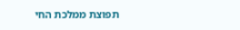תפוצת ממלכת החי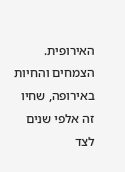האירופית. הצמחים והחיות באירופה, שחיו זה אלפי שנים לצד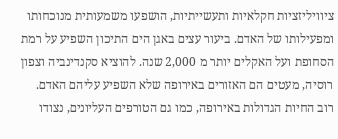ציוויליזציות חקלאיות ותעשייתיות, הושפעו משמעותית מנוכחותו ומפעילותו של האדם. ביעור עצים באגן הים התיכון השפיע על רמת הסחופת ועל האקלים יותר מ 2,000 שנה. להוציא סקנדינביה וצפון רוסיה, מעטים הם האזורים באירופה שלא השפיע עליהם האדם.
רוב החיות הגדולות באירופה, כמו גם הטורפים העליונים, נצודו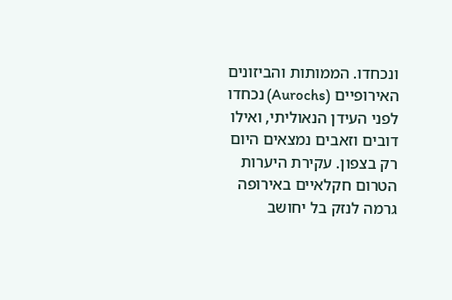ונכחדו. הממותות והביזונים האירופיים (Aurochs) נכחדו לפני העידן הנאוליתי, ואילו דובים וזאבים נמצאים היום רק בצפון. עקירת היערות הטרום חקלאיים באירופה גרמה לנזק בל יחושב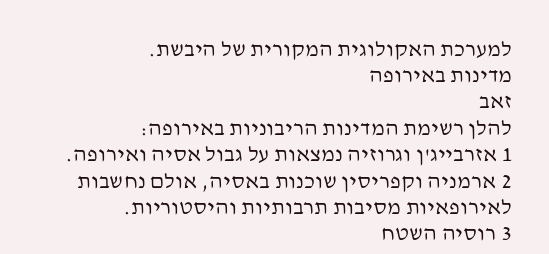למערכת האקולוגית המקורית של היבשת.
מדינות באירופה
זאב
להלן רשימת המדינות הריבוניות באירופה:
1 אזרבייג'ן וגרוזיה נמצאות על גבול אסיה ואירופה.
2 ארמניה וקפריסין שוכנות באסיה, אולם נחשבות לאירופאיות מסיבות תרבותיות והיסטוריות.
3 רוסיה השטח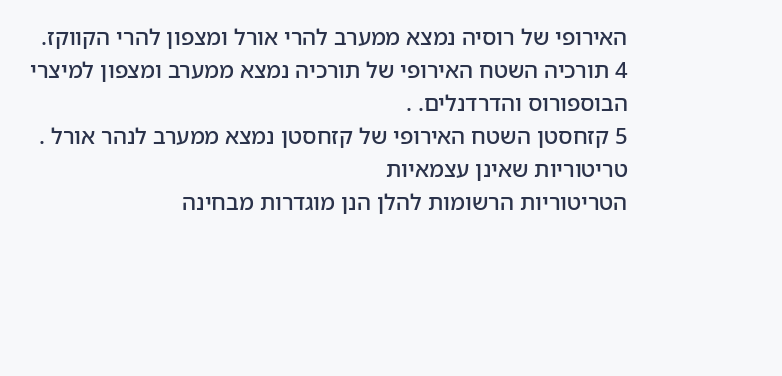האירופי של רוסיה נמצא ממערב להרי אורל ומצפון להרי הקווקז.
4 תורכיה השטח האירופי של תורכיה נמצא ממערב ומצפון למיצרי הבוספורוס והדרדנלים. .
5 קזחסטן השטח האירופי של קזחסטן נמצא ממערב לנהר אורל .
טריטוריות שאינן עצמאיות
הטריטוריות הרשומות להלן הנן מוגדרות מבחינה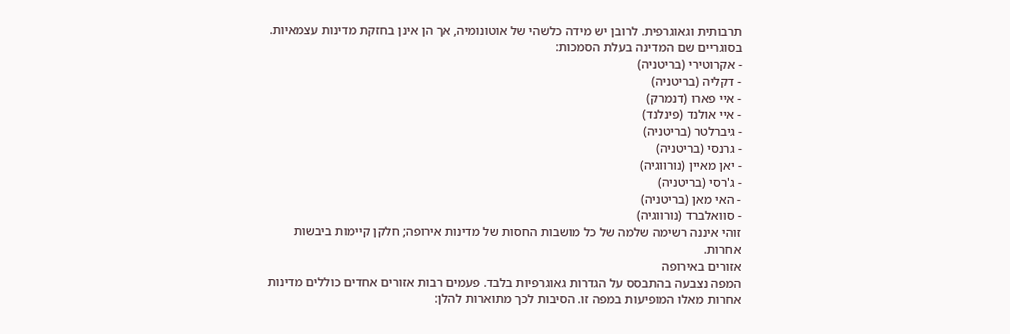תרבותית וגאוגרפית. לרובן יש מידה כלשהי של אוטונומיה, אך הן אינן בחזקת מדינות עצמאיות. בסוגריים שם המדינה בעלת הסמכות:
- אקרוטירי (בריטניה)
- דקליה (בריטניה)
- איי פארו (דנמרק)
- איי אולנד (פינלנד)
- גיברלטר (בריטניה)
- גרנסי (בריטניה)
- יאן מאיין (נורווגיה)
- ג'רסי (בריטניה)
- האי מאן (בריטניה)
- סוואלברד (נורווגיה)
זוהי איננה רשימה שלמה של כל מושבות החסות של מדינות אירופה; חלקן קיימות ביבשות אחרות.
אזורים באירופה
המפה נצבעה בהתבסס על הגדרות גאוגרפיות בלבד. פעמים רבות אזורים אחדים כוללים מדינות אחרות מאלו המופיעות במפה זו. הסיבות לכך מתוארות להלן: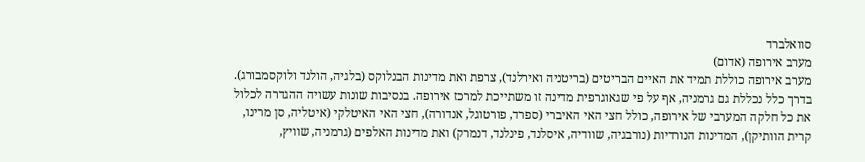סוואלברד
מערב אירופה (אדום)
מערב אירופה כוללת תמיד את האיים הבריטים (בריטניה ואירלנד), צרפת ואת מדינות הבנלוקס (בלגיה, הולנד ולוקסמבורג). בדרך כלל נכללת גם גרמניה, אף על פי שגאוגרפית מדינה זו משתייכת למרכז אירופה. בנסיבות שונות עשויה ההגדרה לכלול את כל חלקה המערבי של אירופה, כולל חצי האי האיברי (ספרד, פורטוגל, אנדורה), חצי האי האיטלקי (איטליה, סן מרינו, קרית הוותיקן), המדינות הנורדיות (נורבגיה, שוודיה, איסלנד, פינלנד, דנמרק) ואת מדינות האלפים (גרמניה, שוויץ,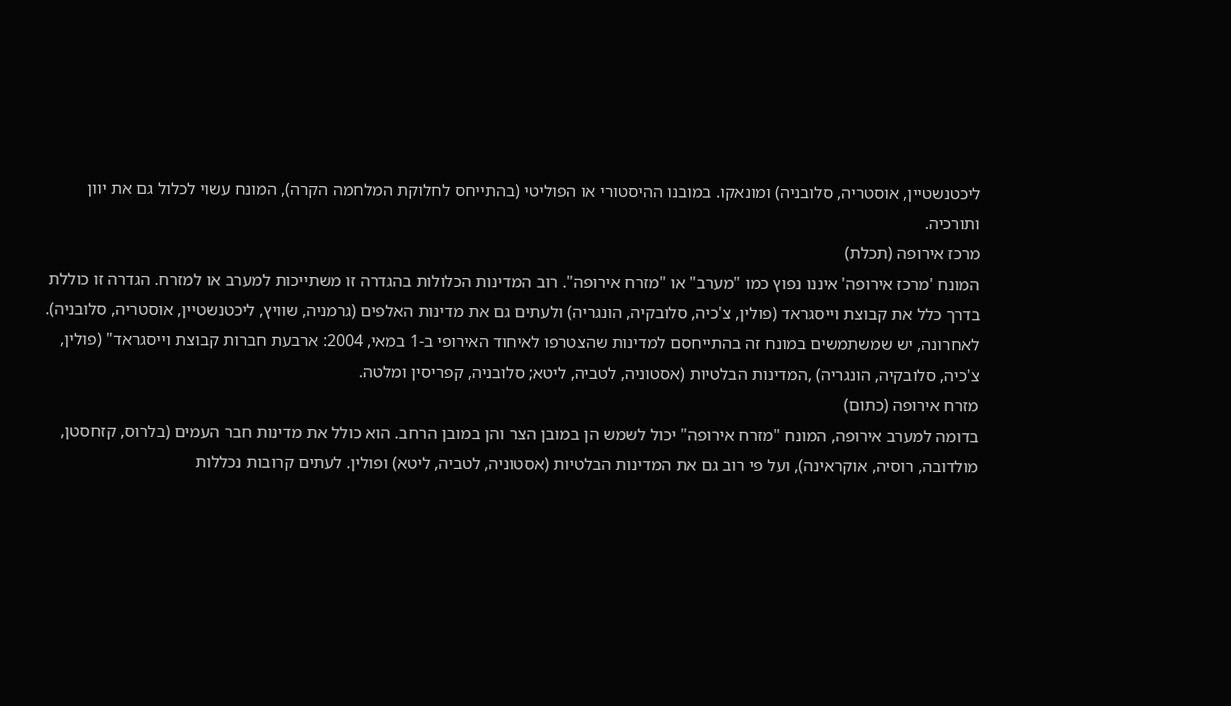ליכטנשטיין, אוסטריה, סלובניה) ומונאקו. במובנו ההיסטורי או הפוליטי (בהתייחס לחלוקת המלחמה הקרה), המונח עשוי לכלול גם את יוון ותורכיה.
מרכז אירופה (תכלת)
המונח 'מרכז אירופה' איננו נפוץ כמו "מערב" או "מזרח אירופה". רוב המדינות הכלולות בהגדרה זו משתייכות למערב או למזרח. הגדרה זו כוללת בדרך כלל את קבוצת וייסגראד (פולין, צ'כיה, סלובקיה, הונגריה) ולעתים גם את מדינות האלפים (גרמניה, שוויץ, ליכטנשטיין, אוסטריה, סלובניה). לאחרונה, יש שמשתמשים במונח זה בהתייחסם למדינות שהצטרפו לאיחוד האירופי ב-1 במאי, 2004: ארבעת חברות קבוצת וייסגראד" (פולין, צ'כיה, סלובקיה, הונגריה) ,המדינות הבלטיות (אסטוניה, לטביה, ליטא; סלובניה, קפריסין ומלטה.
מזרח אירופה (כתום)
בדומה למערב אירופה, המונח "מזרח אירופה" יכול לשמש הן במובן הצר והן במובן הרחב. הוא כולל את מדינות חבר העמים (בלרוס, קזחסטן, מולדובה, רוסיה, אוקראינה), ועל פי רוב גם את המדינות הבלטיות (אסטוניה, לטביה, ליטא) ופולין. לעתים קרובות נכללות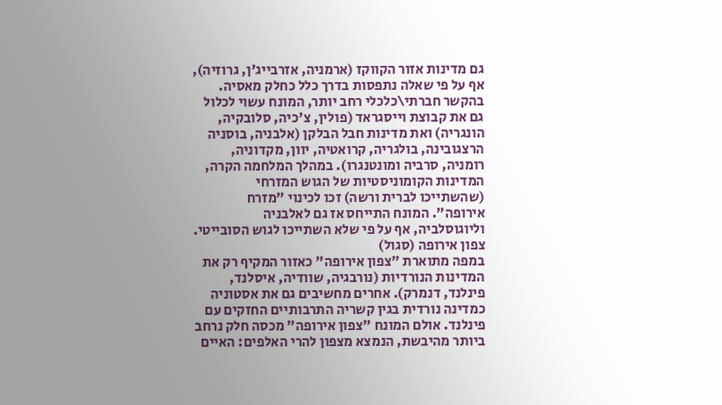גם מדינות אזור הקווקז (ארמניה, אזרבייג'ן, גרוזיה), אף על פי שאלה נתפסות בדרך כלל כחלק מאסיה. בהקשר חברתי\כלכלי רחב יותר, המונח עשוי לכלול גם את קבוצת וייסגראד (פולין, צ'כיה, סלובקיה, הונגריה) ואת מדינות חבל הבלקן (אלבניה, בוסניה הרצגובינה, בולגריה, קרואטיה, יוון, מקדוניה, רומניה, סרביה ומונטנגרו). במהלך המלחמה הקרה, המדינות הקומוניסטיות של הגוש המזרחי (שהשתייכו לברית ורשה) זכו לכינוי "מזרח אירופה". המונח התייחס אז גם לאלבניה וליוגוסלביה, אף על פי שלא השתייכו לגוש הסובייטי.
צפון אירופה (סגול)
במפה מתוארת "צפון אירופה" כאזור המקיף רק את המדינות הנורדיות (נורבגיה, שוודיה, איסלנד, פינלנד, דנמרק). אחרים מחשיבים גם את אסטוניה כמדינה נורדית בגין קשריה התרבותיים החזקים עם פינלנד. אולם המונח "צפון אירופה" מכסה חלק נרחב ביותר מהיבשת, הנמצא מצפון להרי האלפים: האיים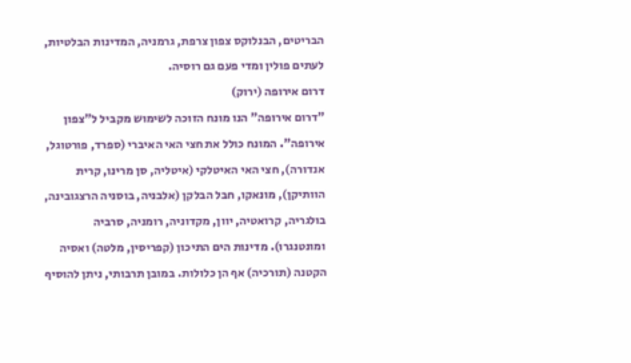הבריטים, הבנלוקס צפון צרפת, גרמניה, המדינות הבלטיות, לעתים פולין ומדי פעם גם רוסיה.
דרום אירופה (ירוק)
"דרום אירופה" הנו מונח הזוכה לשימוש מקביל ל"צפון אירופה". המונח כולל את חצי האי האיברי (ספרד, פורטוגל, אנדורה), חצי האי האיטלקי (איטליה, סן מרינו, קרית הוותיקן), מונאקו, חבל הבלקן (אלבניה, בוסניה הרצגובינה, בולגריה, קרואטיה, יוון, מקדוניה, רומניה, סרביה ומונטנגרו). מדינות הים התיכון (קפריסין, מלטה) ואסיה הקטנה (תורכיה) אף הן כלולות. במובן תרבותי, ניתן להוסיף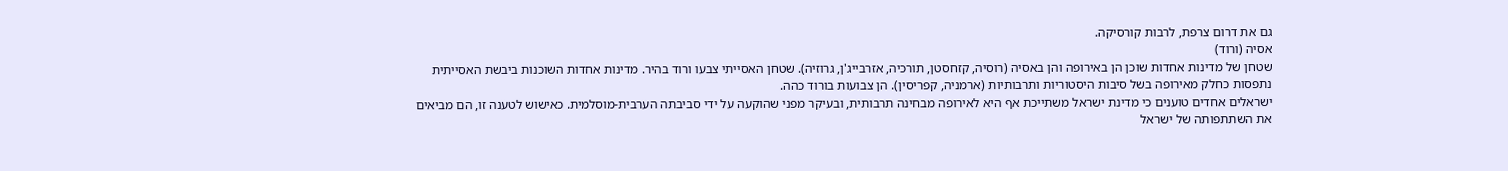גם את דרום צרפת, לרבות קורסיקה.
אסיה (ורוד)
שטחן של מדינות אחדות שוכן הן באירופה והן באסיה (רוסיה, קזחסטן, תורכיה, אזרבייג'ן, גרוזיה). שטחן האסייתי צבעו ורוד בהיר. מדינות אחדות השוכנות ביבשת האסייתית נתפסות כחלק מאירופה בשל סיבות היסטוריות ותרבותיות (ארמניה, קפריסין). הן צבועות בורוד כהה.
ישראלים אחדים טוענים כי מדינת ישראל משתייכת אף היא לאירופה מבחינה תרבותית, ובעיקר מפני שהוקעה על ידי סביבתה הערבית-מוסלמית. כאישוש לטענה זו, הם מביאים את השתתפותה של ישראל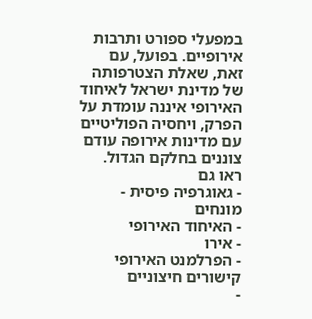במפעלי ספורט ותרבות אירופיים. בפועל, עם זאת, שאלת הצטרפותה של מדינת ישראל לאיחוד האירופי איננה עומדת על הפרק, ויחסיה הפוליטיים עם מדינות אירופה עודם צוננים בחלקם הגדול.
ראו גם
- גאוגרפיה פיסית - מונחים
- האיחוד האירופי
- אירו
- הפרלמנט האירופי
קישורים חיצוניים
-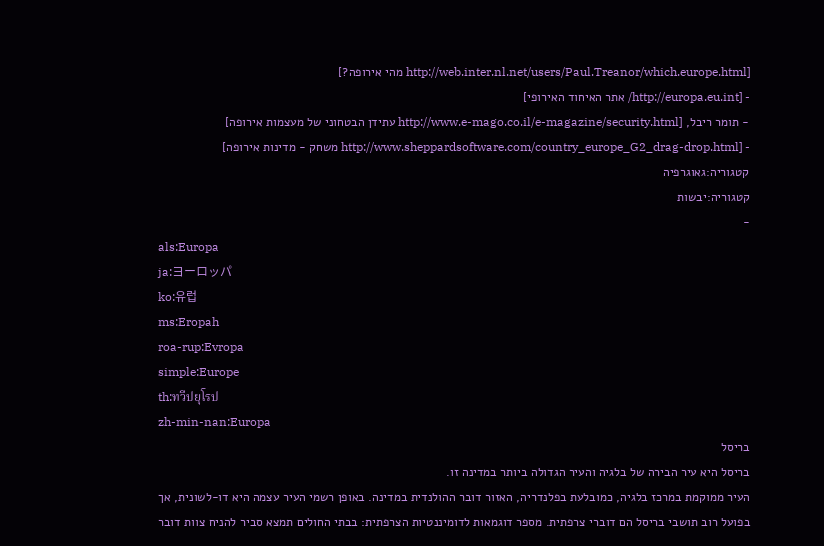[http://web.inter.nl.net/users/Paul.Treanor/which.europe.html מהי אירופה?]
- [http://europa.eu.int/ אתר האיחוד האירופי]
- תומר ריבל, [http://www.e-mago.co.il/e-magazine/security.html עתידן הבטחוני של מעצמות אירופה]
- [http://www.sheppardsoftware.com/country_europe_G2_drag-drop.html משחק - מדינות אירופה]
קטגוריה:גאוגרפיה
קטגוריה:יבשות
-
als:Europa
ja:ヨーロッパ
ko:유럽
ms:Eropah
roa-rup:Evropa
simple:Europe
th:ทวีปยุโรป
zh-min-nan:Europa
בריסל
בריסל היא עיר הבירה של בלגיה והעיר הגדולה ביותר במדינה זו.
העיר ממוקמת במרכז בלגיה, כמובלעת בפלנדריה, האזור דובר ההולנדית במדינה. באופן רשמי העיר עצמה היא דו-לשונית, אך בפועל רוב תושבי בריסל הם דוברי צרפתית. מספר דוגמאות לדומיננטיות הצרפתית: בבתי החולים תמצא סביר להניח צוות דובר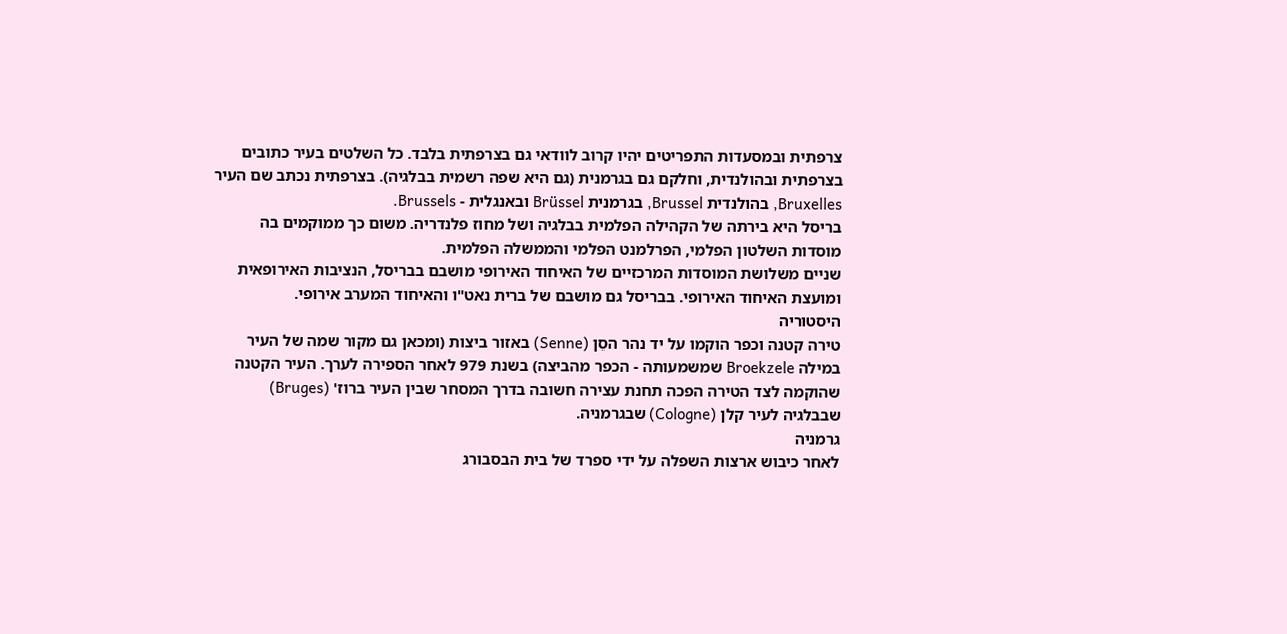צרפתית ובמסעדות התפריטים יהיו קרוב לוודאי גם בצרפתית בלבד. כל השלטים בעיר כתובים בצרפתית ובהולנדית, וחלקם גם בגרמנית (גם היא שפה רשמית בבלגיה). בצרפתית נכתב שם העיר Bruxelles, בהולנדית Brussel, בגרמנית Brüssel ובאנגלית - Brussels.
בריסל היא בירתה של הקהילה הפלמית בבלגיה ושל מחוז פלנדריה. משום כך ממוקמים בה מוסדות השלטון הפלמי, הפרלמנט הפלמי והממשלה הפלמית.
שניים משלושת המוסדות המרכזיים של האיחוד האירופי מושבם בבריסל, הנציבות האירופאית ומועצת האיחוד האירופי. בבריסל גם מושבם של ברית נאט"ו והאיחוד המערב אירופי.
היסטוריה
טירה קטנה וכפר הוקמו על יד נהר הסֵן (Senne) באזור ביצות (ומכאן גם מקור שמה של העיר במילה Broekzele שמשמעותה - הכפר מהביצה) בשנת 979 לאחר הספירה לערך. העיר הקטנה שהוקמה לצד הטירה הפכה תחנת עצירה חשובה בדרך המסחר שבין העיר ברוז' (Bruges) שבבלגיה לעיר קלן (Cologne) שבגרמניה.
גרמניה
לאחר כיבוש ארצות השפלה על ידי ספרד של בית הבסבורג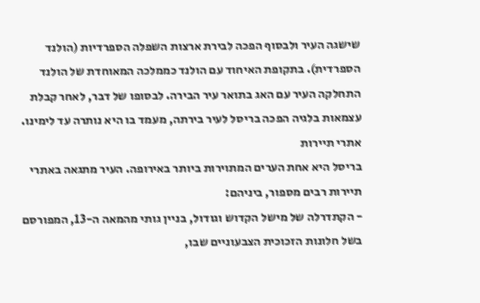שישגה העיר ולבסוף הפכה לבירת ארצות השפלה הספרדיות (הולנד הספרדית). בתקופת האיחוד עם הולנד כממלכה המאוחדת של הולנד התחלקה העיר עם האג בתואר עיר הבירה. לבסופו של דבר, לאחר קבלת עצמאות בלגיה הפכה בריסל לעיר בירתה, מעמד בו היא נותרה עד לימינו.
אתרי תיירות
בריסל היא אחת הערים המתוירות ביותר באירופה. העיר מתגאה באתרי תיירות רבים מספור, ביניהם:
- הקתדרלה של מישל הקדוש וגודול, בניין גותי מהמאה ה-13, המפורסם בשל חלונות הזכוכית הצבעוניים שבו,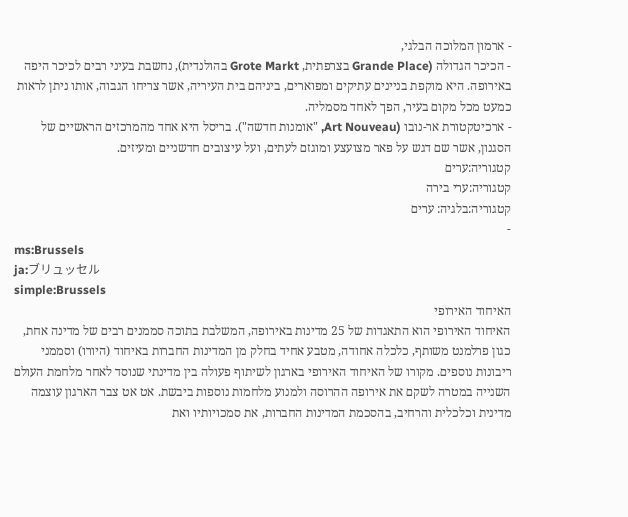- ארמון המלוכה הבלגי,
- הכיכר הגדולה (Grande Place בצרפתית, Grote Markt בהולנדית), נחשבת בעיני רבים לכיכר היפה באירופה. היא מוקפת בניינים עתיקים ומפוארים, ביניהם בית העיריה, אשר צריחו הגבוה, אותו ניתן לראות כמעט מכל מקום בעיר, הפך לאחד מסמליה.
- ארכיטקטורת אר-נובו (Art Nouveau, "אומנות חדשה"). בריסל היא אחד מהמרכזים הראשיים של הסגנון, אשר שם דגש על פאר מצועצע ומוגזם לעתים, ועל עיצובים חדשניים ומעיזים.
קטגוריה:ערים
קטגוריה:ערי בירה
קטגוריה:בלגיה: ערים
-
ms:Brussels
ja:ブリュッセル
simple:Brussels
האיחוד האירופי
האיחוד האירופי הוא התאגדות של 25 מדינות באירופה, המשלבת בתוכה סממנים רבים של מדינה אחת, כגון פרלמנט משותף, כלכלה אחודה, מטבע אחיד בחלק מן המדינות החברות באיחוד (היורו) וסממני ריבונות נוספים. מקורו של האיחוד האירופי בארגון לשיתוף פעולה בין מדינתי שנוסד לאחר מלחמת העולם השנייה במטרה לשקם את אירופה ההרוסה ולמנוע מלחמות נוספות ביבשת. אט אט צבר הארגון עוצמה מדינית וכלכלית והרחיב, בהסכמת המדינות החברות, את סמכויותיו ואת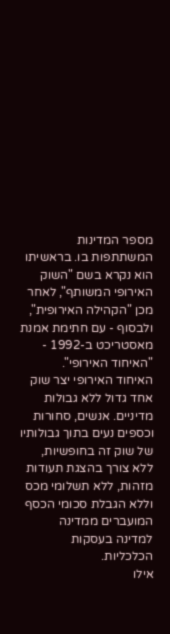מספר המדינות המשתתפות בו. בראשיתו הוא נקרא בשם "השוק האירופי המשותף", לאחר מכן "הקהילה האירופית", ולבסוף - עם חתימת אמנת מאסטריכט ב-1992 - "האיחוד האירופי".
האיחוד האירופי יצר שוק אחד גדול ללא גבולות מדיניים. אנשים, סחורות וכספים נעים בתוך גבולותיו של שוק זה בחופשיות, ללא צורך בהצגת תעודות מזהות, ללא תשלומי מכס וללא הגבלת סכומי הכסף המועברים ממדינה למדינה בעסקות הכלכליות.
אילו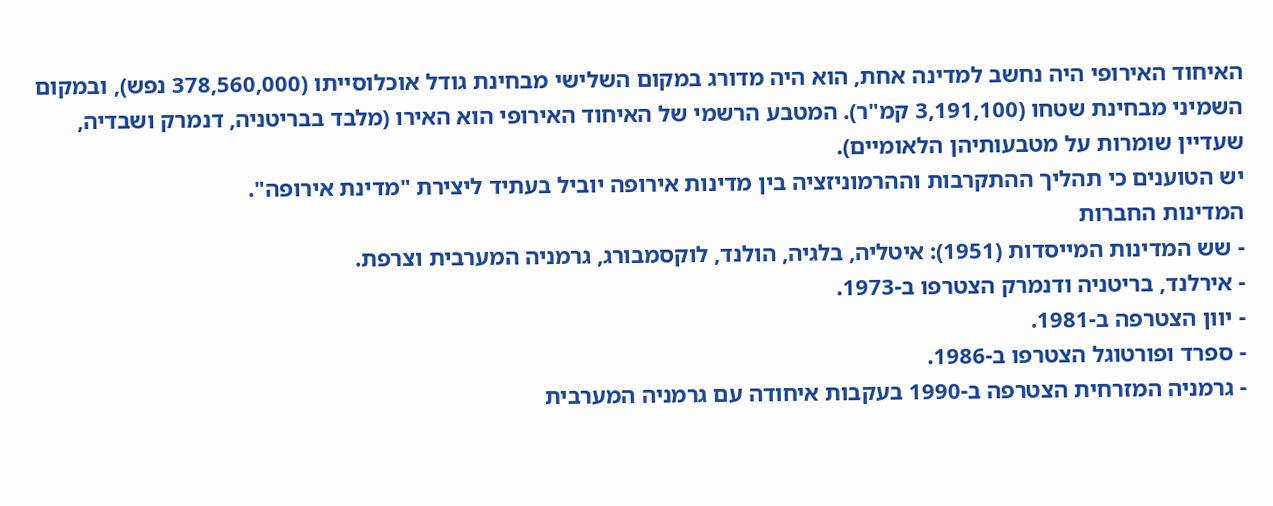האיחוד האירופי היה נחשב למדינה אחת, הוא היה מדורג במקום השלישי מבחינת גודל אוכלוסייתו (378,560,000 נפש), ובמקום השמיני מבחינת שטחו (3,191,100 קמ"ר). המטבע הרשמי של האיחוד האירופי הוא האירו (מלבד בבריטניה, דנמרק ושבדיה, שעדיין שומרות על מטבעותיהן הלאומיים).
יש הטוענים כי תהליך ההתקרבות וההרמוניזציה בין מדינות אירופה יוביל בעתיד ליצירת "מדינת אירופה".
המדינות החברות
- שש המדינות המייסדות (1951): איטליה, בלגיה, הולנד, לוקסמבורג, גרמניה המערבית וצרפת.
- אירלנד, בריטניה ודנמרק הצטרפו ב-1973.
- יוון הצטרפה ב-1981.
- ספרד ופורטוגל הצטרפו ב-1986.
- גרמניה המזרחית הצטרפה ב-1990 בעקבות איחודה עם גרמניה המערבית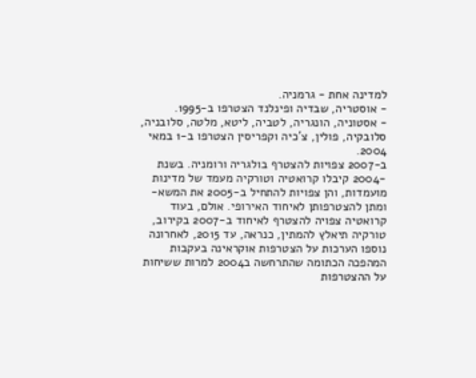למדינה אחת - גרמניה.
- אוסטריה, שבדיה ופינלנד הצטרפו ב-1995.
- אסטוניה, הונגריה, לטביה, ליטא, מלטה, סלובניה, סלובקיה, פולין, צ'כיה וקפריסין הצטרפו ב-1 במאי 2004.
ב-2007 צפויות להצטרף בולגריה ורומניה. בשנת -2004 קיבלו קרואטיה וטורקיה מעמד של מדינות מועמדות, והן צפויות להתחיל ב-2005 את המשא-ומתן להצטרפותן לאיחוד האירופי. אולם, בעוד קרואטיה צפויה להצטרף לאיחוד ב-2007 בקירוב, טורקיה תיאלץ להמתין, כנראה, עד 2015, לאחרונה נוספו הערכות על הצטרפות אוקראינה בעקבות המהפכה הכתומה שהתרחשה ב2004 למרות ששיחות על ההצטרפות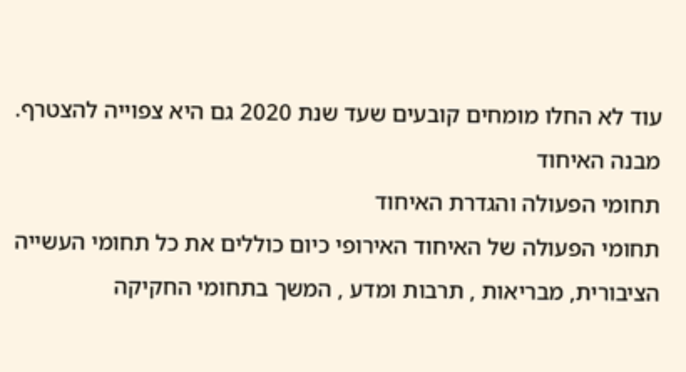עוד לא החלו מומחים קובעים שעד שנת 2020 גם היא צפוייה להצטרף.
מבנה האיחוד
תחומי הפעולה והגדרת האיחוד
תחומי הפעולה של האיחוד האירופי כיום כוללים את כל תחומי העשייה הציבורית, מבריאות , תרבות ומדע , המשך בתחומי החקיקה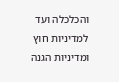והכלכלה ועד למדיניות חוץ ומדיניות הגנה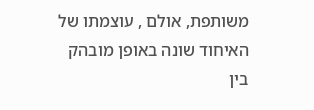משותפת, אולם , עוצמתו של האיחוד שונה באופן מובהק בין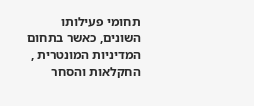תחומי פעילותו השונים, כאשר בתחום המדיניות המונטרית , החקלאות והסחר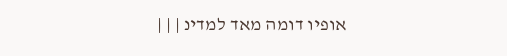אופיו דומה מאד למדינ | | |